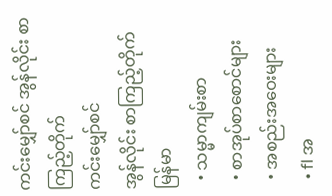ကင်းမျှော်စင် အွန်လိုင်း စာကြည့်တိုက်
ကင်းမျှော်စင်
အွန်လိုင်း စာကြည့်တိုက်
မြန်မာ
  • သမ္မာကျမ်းစာ
  • စာအုပ်စာစောင်များ
  • အစည်းအဝေးများ
  • fl အ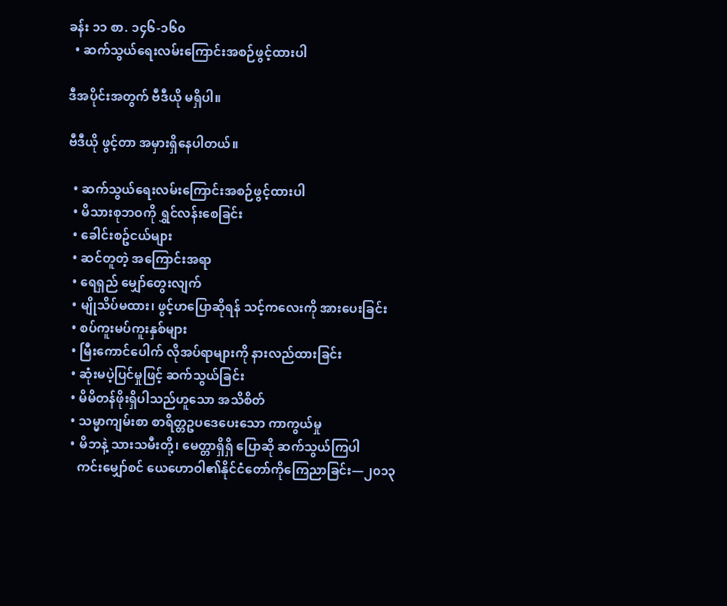ခန်း ၁၁ စာ. ၁၄၆-၁၆၀
  • ဆက်သွယ်ရေးလမ်းကြောင်းအစဉ်ဖွင့်ထားပါ

ဒီအပိုင်းအတွက် ဗီဒီယို မရှိပါ။

ဗီဒီယို ဖွင့်တာ အမှားရှိနေပါတယ်။

  • ဆက်သွယ်ရေးလမ်းကြောင်းအစဉ်ဖွင့်ထားပါ
  • မိသားစုဘဝကို ရွှင်လန်းစေခြင်း
  • ခေါင်းစဥ်ငယ်များ
  • ဆင်တူတဲ့ အကြောင်းအရာ
  • ရေရှည် မျှော်တွေးလျက်
  • မျိုသိပ်မထား၊ ဖွင့်ဟပြောဆိုရန် သင့်ကလေးကို အားပေးခြင်း
  • စပ်ကူးမပ်ကူးနှစ်များ
  • မြီးကောင်ပေါက် လိုအပ်ရာများကို နားလည်ထားခြင်း
  • ဆုံးမပဲ့ပြင်မှုဖြင့် ဆက်သွယ်ခြင်း
  • မိမိတန်ဖိုးရှိပါသည်ဟူသော အသိစိတ်
  • သမ္မာကျမ်းစာ စာရိတ္တဥပဒေပေးသော ကာကွယ်မှု
  • မိဘနဲ့ သားသမီးတို့၊ မေတ္တာရှိရှိ ပြောဆို ဆက်သွယ်ကြပါ
    ကင်းမျှော်စင် ယေဟောဝါ၏နိုင်ငံတော်ကိုကြေညာခြင်း—၂၀၁၃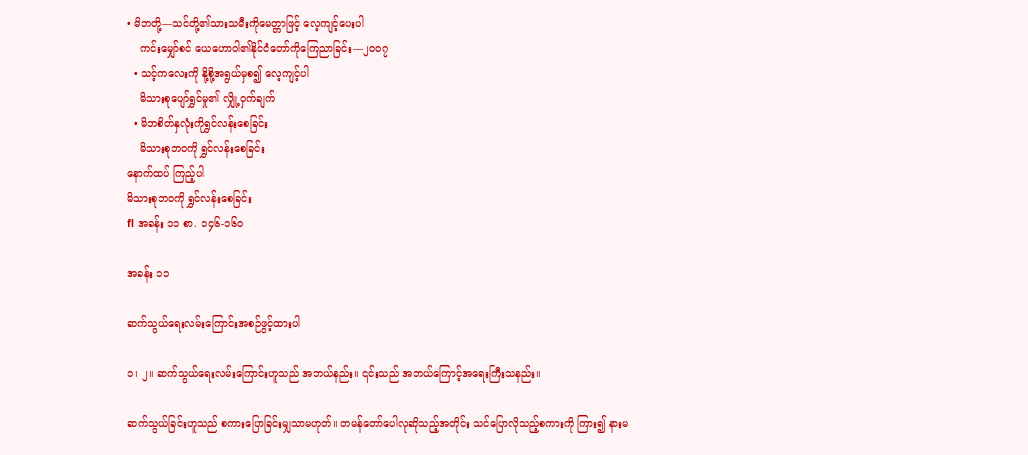• မိဘတို့—သင်တို့၏သားသမီးကိုမေတ္တာဖြင့် လေ့ကျင့်ပေးပါ
    ကင်းမျှော်စင် ယေဟောဝါ၏နိုင်ငံတော်ကိုကြေညာခြင်း—၂၀၀၇
  • သင့်ကလေးကို နို့စို့အရွယ်မှစ၍ လေ့ကျင့်ပါ
    မိသားစုပျော်ရွှင်မှု၏ လျှို့ဝှက်ချက်
  • မိဘစိတ်နှလုံးကိုရွှင်လန်းစေခြင်း
    မိသားစုဘဝကို ရွှင်လန်းစေခြင်း
နောက်ထပ် ကြည့်ပါ
မိသားစုဘဝကို ရွှင်လန်းစေခြင်း
fl အခန်း ၁၁ စာ. ၁၄၆-၁၆၀

အခန်း ၁၁

ဆက်သွယ်ရေးလမ်းကြောင်းအစဉ်ဖွင့်ထားပါ

၁၊ ၂။ ဆက်သွယ်ရေးလမ်းကြောင်းဟူသည် အဘယ်နည်း။ ၎င်းသည် အဘယ်ကြောင့်အရေးကြီးသနည်း။

ဆက်သွယ်ခြင်းဟူသည် စကားပြောခြင်းမျှသာမဟုတ်။ တမန်တော်ပေါလုဆိုသည့်အတိုင်း သင်ပြောလိုသည့်စကားကို ကြား၍ နားမ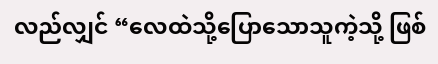လည်လျှင် “လေထဲသို့ပြောသောသူကဲ့သို့ ဖြစ်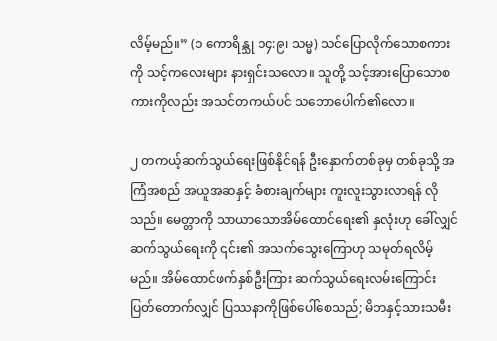လိမ့်မည်။” (၁ ကောရိန္သု ၁၄:၉၊ သမ္မ) သင်ပြောလိုက်သောစကားကို သင့်ကလေးများ နားရှင်းသလော။ သူတို့ သင့်အားပြောသောစကားကိုလည်း အသင်တကယ်ပင် သဘောပေါက်၏လော။

၂ တကယ့်ဆက်သွယ်ရေးဖြစ်နိုင်ရန် ဦးနှောက်တစ်ခုမှ တစ်ခုသို့ အကြံအစည် အယူအဆနှင့် ခံစားချက်များ ကူးလူးသွားလာရန် လိုသည်။ မေတ္တာကို သာယာသောအိမ်ထောင်ရေး၏ နှလုံးဟု ခေါ်လျှင် ဆက်သွယ်ရေးကို ၎င်း၏ အသက်သွေးကြောဟု သမုတ်ရလိမ့်မည်။ အိမ်ထောင်ဖက်နှစ်ဦးကြား ဆက်သွယ်ရေးလမ်းကြောင်း ပြတ်တောက်လျှင် ပြဿနာကိုဖြစ်ပေါ်စေသည်; မိဘနှင့်သားသမီး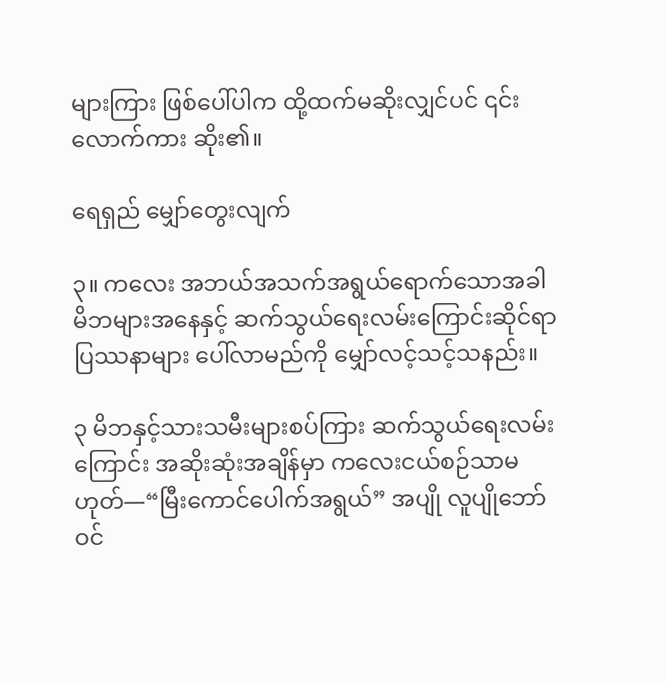များကြား ဖြစ်ပေါ်ပါက ထို့ထက်မဆိုးလျှင်ပင် ၎င်းလောက်ကား ဆိုး၏။

ရေရှည် မျှော်တွေးလျက်

၃။ ကလေး အဘယ်အသက်အရွယ်ရောက်သောအခါ မိဘများအနေနှင့် ဆက်သွယ်ရေးလမ်းကြောင်းဆိုင်ရာပြဿနာများ ပေါ်လာမည်ကို မျှော်လင့်သင့်သနည်း။

၃ မိဘနှင့်သားသမီးများစပ်ကြား ဆက်သွယ်ရေးလမ်းကြောင်း အဆိုးဆုံးအချိန်မှာ ကလေးငယ်စဉ်သာမဟုတ်—“မြီးကောင်ပေါက်အရွယ်” အပျို လူပျိုဘော်ဝင်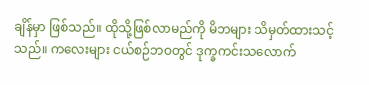ချိန်မှာ ဖြစ်သည်။ ထိုသို့ဖြစ်လာမည်ကို မိဘများ သိမှတ်ထားသင့်သည်။ ကလေးများ ငယ်စဉ်ဘဝတွင် ဒုက္ခကင်းသလောက်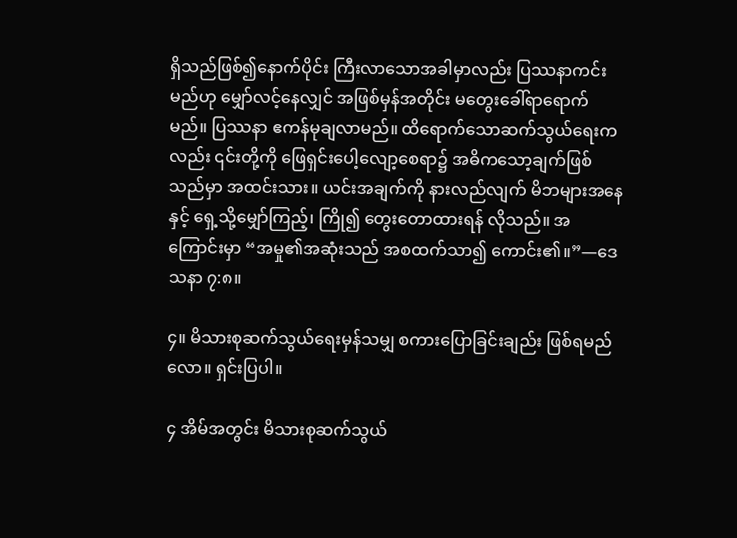ရှိသည်ဖြစ်၍နောက်ပိုင်း ကြီးလာသောအခါမှာလည်း ပြဿနာကင်းမည်ဟု မျှော်လင့်နေလျှင် အဖြစ်မှန်အတိုင်း မတွေးခေါ်ရာရောက်မည်။ ပြဿနာ ဧကန်မုချလာမည်။ ထိရောက်သောဆက်သွယ်ရေးကလည်း ၎င်းတို့ကို ဖြေရှင်းပေါ့လျော့စေရာ၌ အဓိကသော့ချက်ဖြစ်သည်မှာ အထင်းသား။ ယင်းအချက်ကို နားလည်လျက် မိဘများအနေနှင့် ရှေ့သို့မျှော်ကြည့်၊ ကြို၍ တွေးတောထားရန် လိုသည်။ အကြောင်းမှာ “အမှု၏အဆုံးသည် အစထက်သာ၍ ကောင်း၏။”—ဒေသနာ ၇:၈။

၄။ မိသားစုဆက်သွယ်ရေးမှန်သမျှ စကားပြောခြင်းချည်း ဖြစ်ရမည်လော။ ရှင်းပြပါ။

၄ အိမ်အတွင်း မိသားစုဆက်သွယ်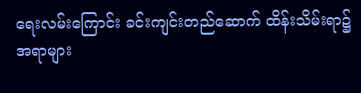ရေးလမ်းကြောင်း ခင်းကျင်းတည်ဆောက် ထိန်းသိမ်းရာ၌ အရာများ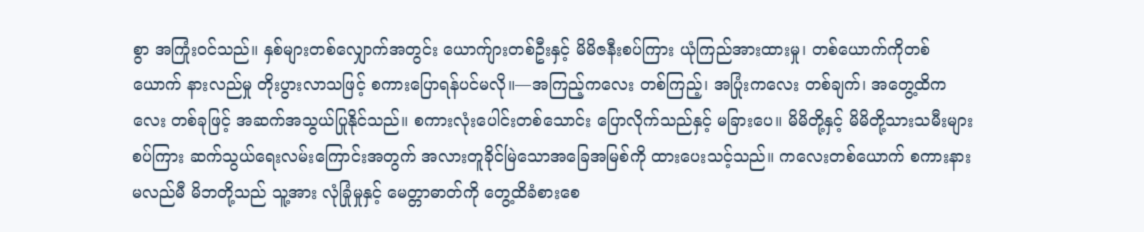စွာ အကြုံးဝင်သည်။ နှစ်များတစ်လျှောက်အတွင်း ယောက်ျားတစ်ဦးနှင့် မိမိဇနီးစပ်ကြား ယုံကြည်အားထားမှု၊ တစ်ယောက်ကိုတစ်ယောက် နားလည်မှု တိုးပွားလာသဖြင့် စကားပြောရန်ပင်မလို။—အကြည့်ကလေး တစ်ကြည့်၊ အပြုံးကလေး တစ်ချက်၊ အတွေ့ထိကလေး တစ်ခုဖြင့် အဆက်အသွယ်ပြုနိုင်သည်။ စကားလုံးပေါင်းတစ်သောင်း ပြောလိုက်သည်နှင့် မခြားပေ။ မိမိတို့နှင့် မိမိတို့သားသမီးများစပ်ကြား ဆက်သွယ်ရေးလမ်းကြောင်းအတွက် အလားတူခိုင်မြဲသောအခြေအမြစ်ကို ထားပေးသင့်သည်။ ကလေးတစ်ယောက် စကားနားမလည်မီ မိဘတို့သည် သူ့အား လုံခြုံမှုနှင့် မေတ္တာဓာတ်ကို တွေ့ထိခံစားစေ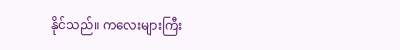နိုင်သည်။ ကလေးများကြီး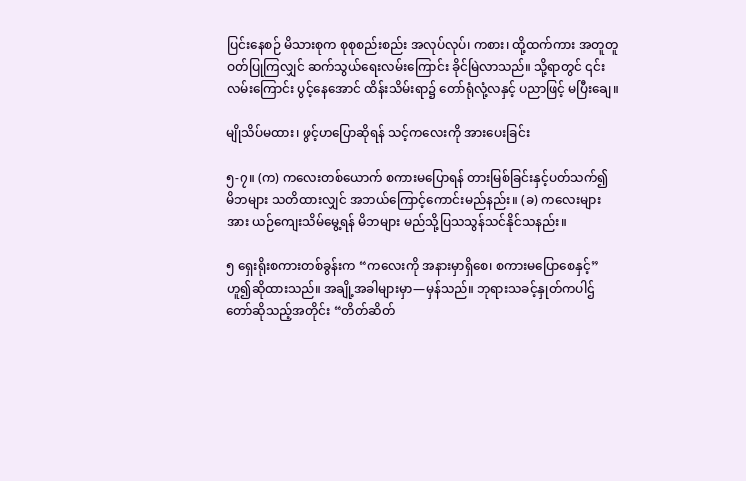ပြင်းနေစဉ် မိသားစုက စုစုစည်းစည်း အလုပ်လုပ်၊ ကစား၊ ထို့ထက်ကား အတူတူဝတ်ပြုကြလျှင် ဆက်သွယ်ရေးလမ်းကြောင်း ခိုင်မြဲလာသည်။ သို့ရာတွင် ၎င်းလမ်းကြောင်း ပွင့်နေအောင် ထိန်းသိမ်းရာ၌ တော်ရုံလုံ့လနှင့် ပညာဖြင့် မပြီးချေ။

မျိုသိပ်မထား၊ ဖွင့်ဟပြောဆိုရန် သင့်ကလေးကို အားပေးခြင်း

၅-၇။ (က) ကလေးတစ်ယောက် စကားမပြောရန် တားမြစ်ခြင်းနှင့်ပတ်သက်၍ မိဘများ သတိထားလျှင် အဘယ်ကြောင့်ကောင်းမည်နည်း။ (ခ) ကလေးများအား ယဉ်ကျေးသိမ်မွေ့ရန် မိဘများ မည်သို့ပြသသွန်သင်နိုင်သနည်း။

၅ ရှေးရိုးစကားတစ်ခွန်းက “ကလေးကို အနားမှာရှိစေ၊ စကားမပြောစေနှင့်” ဟူ၍ဆိုထားသည်။ အချို့အခါများမှာ—မှန်သည်။ ဘုရားသခင့်နှုတ်ကပါဌ်တော်ဆိုသည့်အတိုင်း “တိတ်ဆိတ်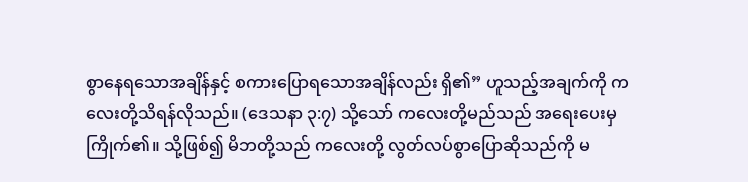စွာနေရသောအချိန်နှင့် စကားပြောရသောအချိန်လည်း ရှိ၏” ဟူသည့်အချက်ကို ကလေးတို့သိရန်လိုသည်။ (ဒေသနာ ၃:၇) သို့သော် ကလေးတို့မည်သည် အရေးပေးမှ ကြိုက်၏။ သို့ဖြစ်၍ မိဘတို့သည် ကလေးတို့ လွတ်လပ်စွာပြောဆိုသည်ကို မ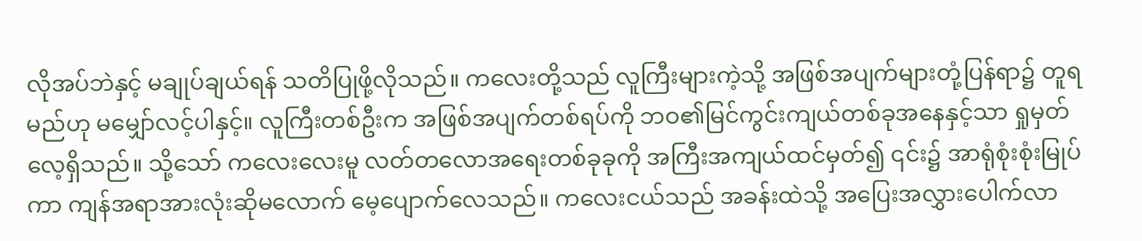လိုအပ်ဘဲနှင့် မချုပ်ချယ်ရန် သတိပြုဖို့လိုသည်။ ကလေးတို့သည် လူကြီးများကဲ့သို့ အဖြစ်အပျက်များတုံ့ပြန်ရာ၌ တူရမည်ဟု မမျှော်လင့်ပါနှင့်။ လူကြီးတစ်ဦးက အဖြစ်အပျက်တစ်ရပ်ကို ဘဝ၏မြင်ကွင်းကျယ်တစ်ခုအနေနှင့်သာ ရှုမှတ်လေ့ရှိသည်။ သို့သော် ကလေးလေးမူ လတ်တလောအရေးတစ်ခုခုကို အကြီးအကျယ်ထင်မှတ်၍ ၎င်း၌ အာရုံစုံးစုံးမြုပ်ကာ ကျန်အရာအားလုံးဆိုမလောက် မေ့ပျောက်လေသည်။ ကလေးငယ်သည် အခန်းထဲသို့ အပြေးအလွှားပေါက်လာ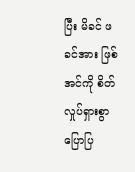ပြီး မိခင် ဖခင်အား ဖြစ်အင်ကို စိတ်လှုပ်ရှားစွာ ပြောပြ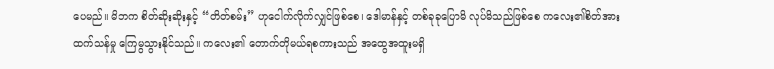ပေမည်။ မိဘက စိတ်ဆိုးဆိုးနှင့် “တိတ်စမ်း” ဟုငေါက်လိုက်လျှင်ဖြစ်စေ၊ ဒေါမာန်နှင့် တစ်ခုခုပြောမိ လုပ်မိသည်ဖြစ်စေ ကလေး၏စိတ်အားထက်သန်မှု ကြေမွသွားနိုင်သည်။ ကလေး၏ တောက်တိုမယ်ရစကားသည် အထွေအထူးမရှိ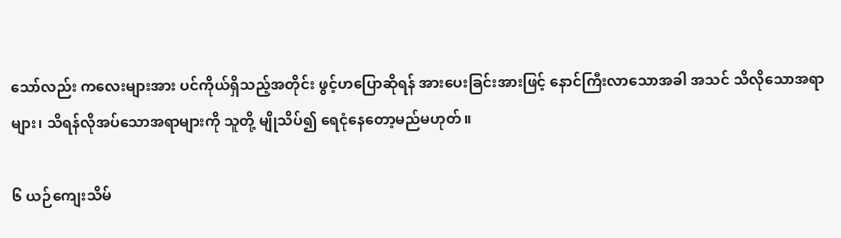သော်လည်း ကလေးများအား ပင်ကိုယ်ရှိသည့်အတိုင်း ဖွင့်ဟပြောဆိုရန် အားပေးခြင်းအားဖြင့် နောင်ကြီးလာသောအခါ အသင် သိလိုသောအရာများ၊ သိရန်လိုအပ်သောအရာများကို သူတို့ မျိုသိပ်၍ ရေငုံနေတော့မည်မဟုတ်။

၆ ယဉ်ကျေးသိမ်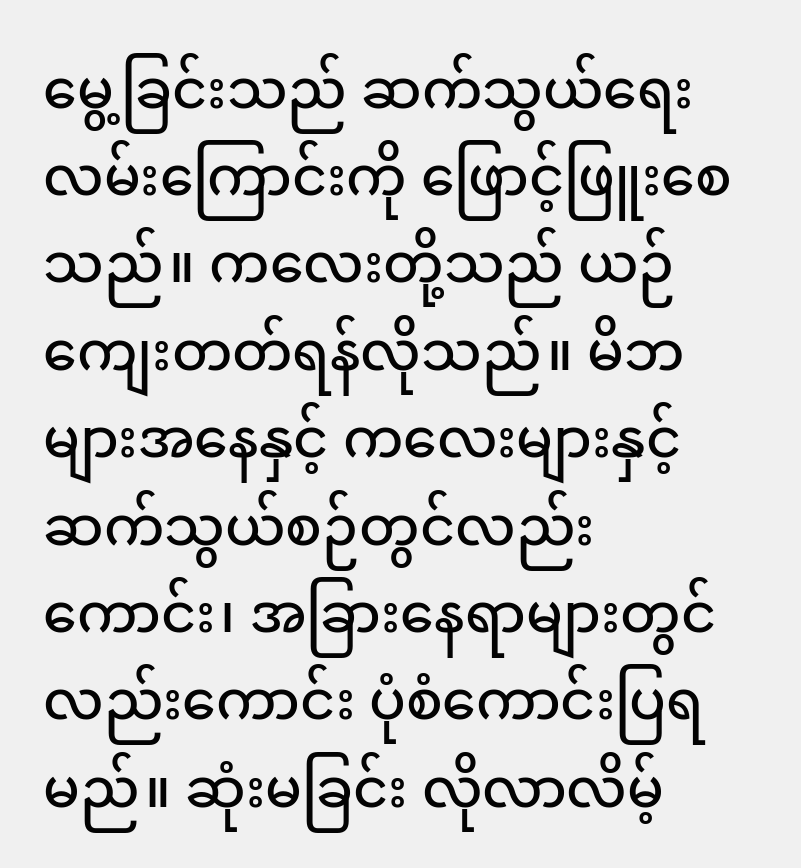မွေ့ခြင်းသည် ဆက်သွယ်ရေးလမ်းကြောင်းကို ဖြောင့်ဖြူးစေသည်။ ကလေးတို့သည် ယဉ်ကျေးတတ်ရန်လိုသည်။ မိဘများအနေနှင့် ကလေးများနှင့်ဆက်သွယ်စဉ်တွင်လည်းကောင်း၊ အခြားနေရာများတွင်လည်းကောင်း ပုံစံကောင်းပြရမည်။ ဆုံးမခြင်း လိုလာလိမ့်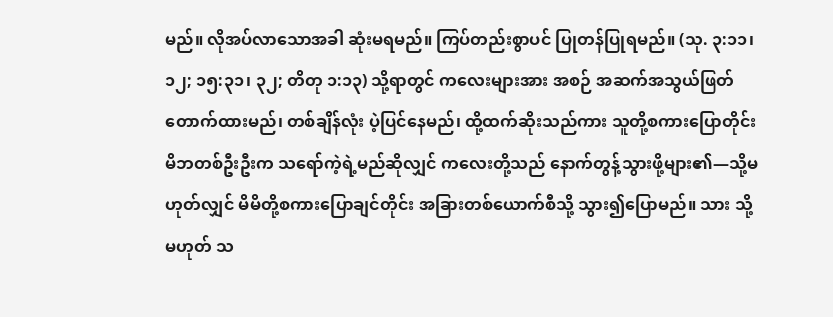မည်။ လိုအပ်လာသောအခါ ဆုံးမရမည်။ ကြပ်တည်းစွာပင် ပြုတန်ပြုရမည်။ (သု. ၃:၁၁၊ ၁၂; ၁၅:၃၁၊ ၃၂; တိတု ၁:၁၃) သို့ရာတွင် ကလေးများအား အစဉ် အဆက်အသွယ်ဖြတ်တောက်ထားမည်၊ တစ်ချိန်လုံး ပဲ့ပြင်နေမည်၊ ထို့ထက်ဆိုးသည်ကား သူတို့စကားပြောတိုင်း မိဘတစ်ဦးဦးက သရော်ကဲ့ရဲ့မည်ဆိုလျှင် ကလေးတို့သည် နောက်တွန့်သွားဖို့များ၏—သို့မဟုတ်လျှင် မိမိတို့စကားပြောချင်တိုင်း အခြားတစ်ယောက်စီသို့ သွား၍ပြောမည်။ သား သို့မဟုတ် သ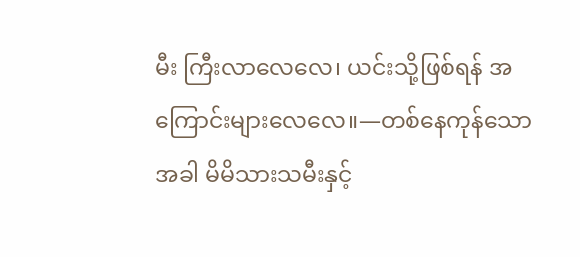မီး ကြီးလာလေလေ၊ ယင်းသို့ဖြစ်ရန် အကြောင်းများလေလေ။—တစ်နေကုန်သောအခါ မိမိသားသမီးနှင့်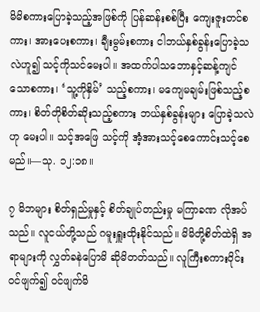မိမိစကားပြောခဲ့သည့်အဖြစ်ကို ပြန်ဆန်းစစ်ပြီး ကျေးဇူးတင်စကား၊ အားပေးစကား၊ ချီးမွမ်းစကား ငါဘယ်နှစ်ခွန်းပြောခဲ့သလဲဟူ၍ သင့်ကိုသင်မေးပါ။ အထက်ပါသဘောနှင့်ဆန့်ကျင်သောစကား၊ ‘သူ့ကိုနှိမ်’ သည့်စကား၊ မကျေမချမ်းဖြစ်သည့်စကား၊ စိတ်တိုစိတ်ဆိုးသည့်စကား ဘယ်နှစ်ခွန်းများ ပြောခဲ့သလဲဟု မေးပါ။ သင့်အဖြေ သင့်ကို အံ့အားသင့်စေကောင်းသင့်စေမည်။—သု. ၁၂:၁၈။

၇ မိဘများ စိတ်ရှည်မှုနှင့် စိတ်ချုပ်တည်းမှု မကြာခဏ လိုအပ်သည်။ လူငယ်တို့သည် ဂမူးရှူးထိုးနိုင်သည်။ မိမိတို့စိတ်ထဲရှိ အရာများကို လွှတ်ခနဲပြောမိ ဆိုမိတတ်သည်။ လူကြီးစကားဝိုင်းဝင်ဖျက်၍ ဝင်ဖျက်မိ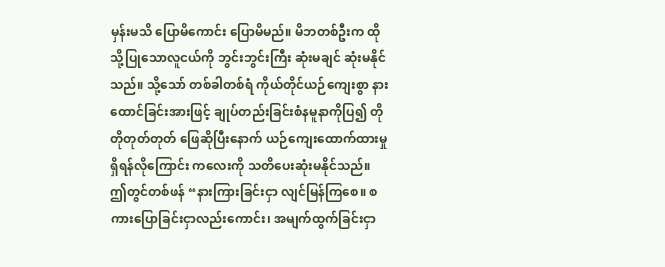မှန်းမသိ ပြောမိကောင်း ပြောမိမည်။ မိဘတစ်ဦးက ထိုသို့ပြုသောလူငယ်ကို ဘွင်းဘွင်းကြီး ဆုံးမချင် ဆုံးမနိုင်သည်။ သို့သော် တစ်ခါတစ်ရံ ကိုယ်တိုင်ယဉ်ကျေးစွာ နားထောင်ခြင်းအားဖြင့် ချုပ်တည်းခြင်းစံနမူနာကိုပြ၍ တိုတိုတုတ်တုတ် ဖြေဆိုပြီးနောက် ယဉ်ကျေးထောက်ထားမှုရှိရန်လိုကြောင်း ကလေးကို သတိပေးဆုံးမနိုင်သည်။ ဤတွင်တစ်ဖန် “နားကြားခြင်းငှာ လျင်မြန်ကြစေ။ စကားပြောခြင်းငှာလည်းကောင်း၊ အမျက်ထွက်ခြင်းငှာ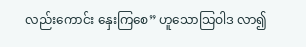လည်းကောင်း နှေးကြစေ” ဟူသောသြဝါဒ လာ၍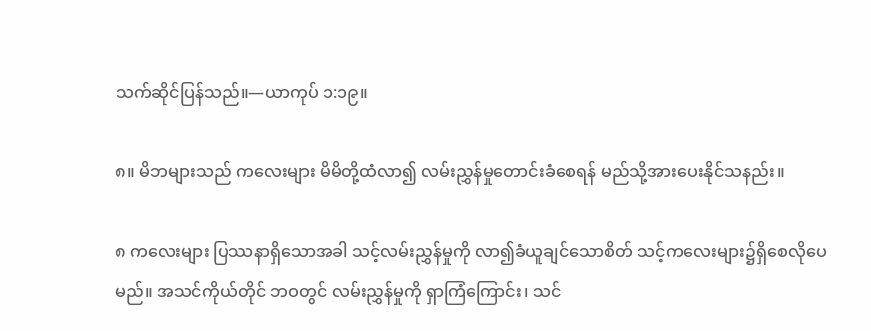သက်ဆိုင်ပြန်သည်။—ယာကုပ် ၁:၁၉။

၈။ မိဘများသည် ကလေးများ မိမိတို့ထံလာ၍ လမ်းညွှန်မှုတောင်းခံစေရန် မည်သို့အားပေးနိုင်သနည်း။

၈ ကလေးများ ပြဿနာရှိသောအခါ သင့်လမ်းညွှန်မှုကို လာ၍ခံယူချင်သောစိတ် သင့်ကလေးများ၌ရှိစေလိုပေမည်။ အသင်ကိုယ်တိုင် ဘဝတွင် လမ်းညွှန်မှုကို ရှာကြံကြောင်း၊ သင်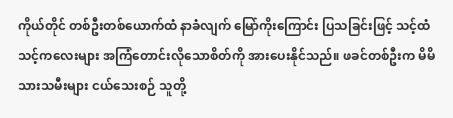ကိုယ်တိုင် တစ်ဦးတစ်ယောက်ထံ နာခံလျက် မြော်ကိုးကြောင်း ပြသခြင်းဖြင့် သင့်ထံ သင့်ကလေးများ အကြံတောင်းလိုသောစိတ်ကို အားပေးနိုင်သည်။ ဖခင်တစ်ဦးက မိမိသားသမီးများ ငယ်သေးစဉ် သူတို့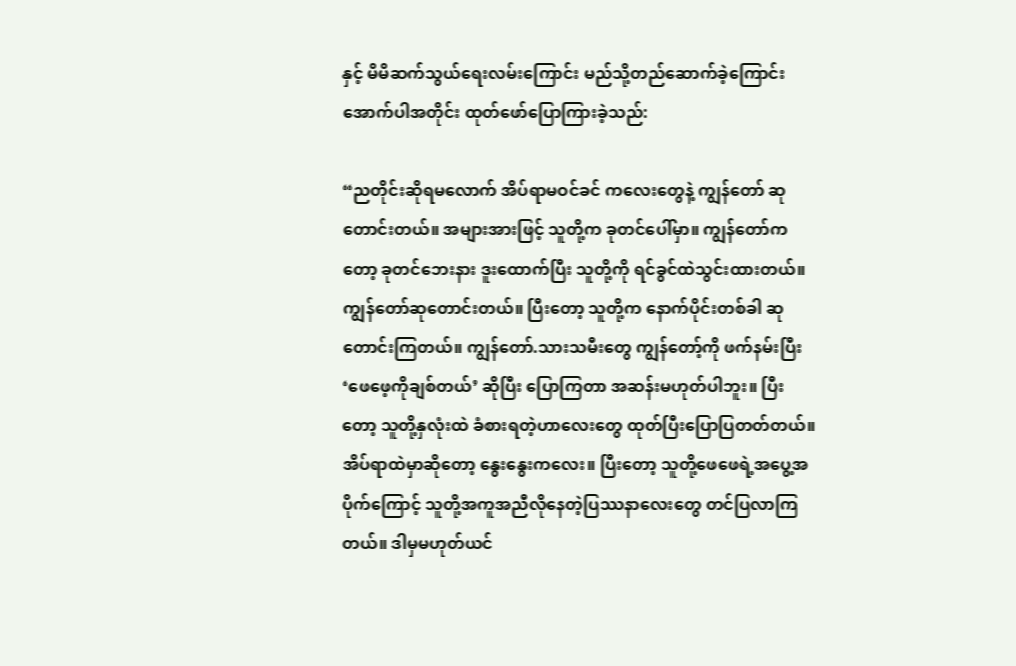နှင့် မိမိဆက်သွယ်ရေးလမ်းကြောင်း မည်သို့တည်ဆောက်ခဲ့ကြောင်း အောက်ပါအတိုင်း ထုတ်ဖော်ပြောကြားခဲ့သည်:

“ညတိုင်းဆိုရမလောက် အိပ်ရာမဝင်ခင် ကလေးတွေနဲ့ ကျွန်တော် ဆုတောင်းတယ်။ အများအားဖြင့် သူတို့က ခုတင်ပေါ်မှာ။ ကျွန်တော်ကတော့ ခုတင်ဘေးနား ဒူးထောက်ပြီး သူတို့ကို ရင်ခွင်ထဲသွင်းထားတယ်။ ကျွန်တော်ဆုတောင်းတယ်။ ပြီးတော့ သူတို့က နောက်ပိုင်းတစ်ခါ ဆုတောင်းကြတယ်။ ကျွန်တော်.သားသမီးတွေ ကျွန်တော့်ကို ဖက်နမ်းပြီး ‘ဖေဖေ့ကိုချစ်တယ်’ ဆိုပြီး ပြောကြတာ အဆန်းမဟုတ်ပါဘူး။ ပြီးတော့ သူတို့နှလုံးထဲ ခံစားရတဲ့ဟာလေးတွေ ထုတ်ပြီးပြောပြတတ်တယ်။ အိပ်ရာထဲမှာဆိုတော့ နွေးနွေးကလေး။ ပြီးတော့ သူတို့ဖေဖေရဲ့အပွေ့အပိုက်ကြောင့် သူတို့အကူအညီလိုနေတဲ့ပြဿနာလေးတွေ တင်ပြလာကြတယ်။ ဒါမှမဟုတ်ယင်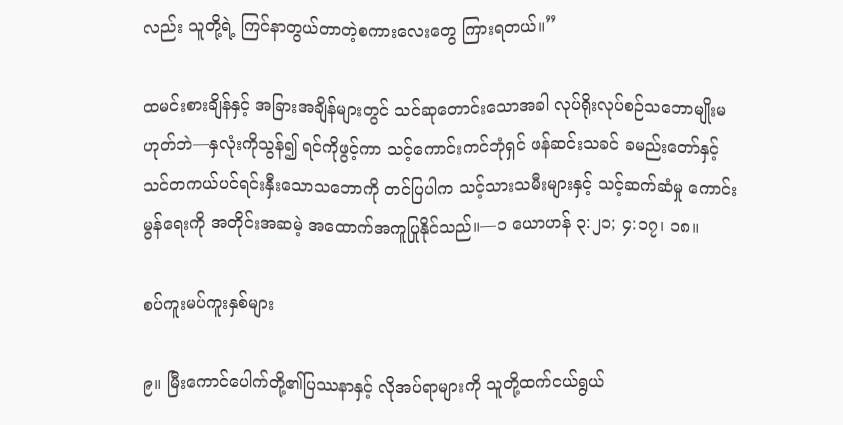လည်း သူတို့ရဲ့ ကြင်နာတွယ်တာတဲ့စကားလေးတွေ ကြားရတယ်။”

ထမင်းစားချိန်နှင့် အခြားအချိန်များတွင် သင်ဆုတောင်းသောအခါ လုပ်ရိုးလုပ်စဉ်သဘောမျိုးမဟုတ်ဘဲ—နှလုံးကိုသွန်၍ ရင်ကိုဖွင့်ကာ သင့်ကောင်းကင်ဘုံရှင် ဖန်ဆင်းသခင် ခမည်းတော်နှင့် သင်တကယ်ပင်ရင်းနှီးသောသဘောကို တင်ပြပါက သင့်သားသမီးများနှင့် သင့်ဆက်ဆံမှု ကောင်းမွန်ရေးကို အတိုင်းအဆမဲ့ အထောက်အကူပြုနိုင်သည်။—၁ ယောဟန် ၃:၂၁; ၄:၁၇၊ ၁၈။

စပ်ကူးမပ်ကူးနှစ်များ

၉။ မြီးကောင်ပေါက်တို့၏ပြဿနာနှင့် လိုအပ်ရာများကို သူတို့ထက်ငယ်ရွယ်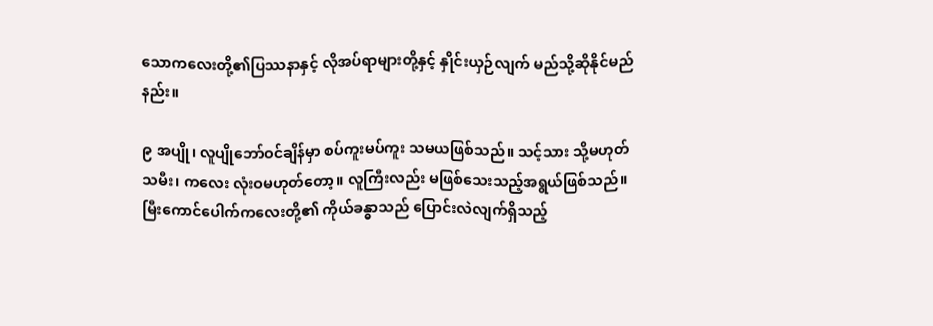သောကလေးတို့၏ပြဿနာနှင့် လိုအပ်ရာများတို့နှင့် နှိုင်းယှဉ်လျက် မည်သို့ဆိုနိုင်မည်နည်း။

၉ အပျို၊ လူပျိုဘော်ဝင်ချိန်မှာ စပ်ကူးမပ်ကူး သမယဖြစ်သည်။ သင့်သား သို့မဟုတ် သမီး၊ ကလေး လုံးဝမဟုတ်တော့။ လူကြီးလည်း မဖြစ်သေးသည့်အရွယ်ဖြစ်သည်။ မြီးကောင်ပေါက်ကလေးတို့၏ ကိုယ်ခန္ဓာသည် ပြောင်းလဲလျက်ရှိသည့်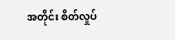အတိုင်း စိတ်လှုပ်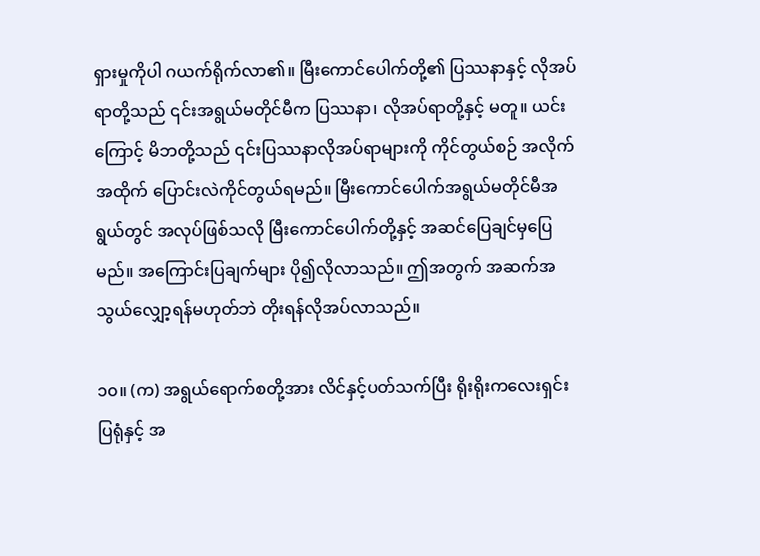ရှားမှုကိုပါ ဂယက်ရိုက်လာ၏။ မြီးကောင်ပေါက်တို့၏ ပြဿနာနှင့် လိုအပ်ရာတို့သည် ၎င်းအရွယ်မတိုင်မီက ပြဿနာ၊ လိုအပ်ရာတို့နှင့် မတူ။ ယင်းကြောင့် မိဘတို့သည် ၎င်းပြဿနာလိုအပ်ရာများကို ကိုင်တွယ်စဉ် အလိုက်အထိုက် ပြောင်းလဲကိုင်တွယ်ရမည်။ မြီးကောင်ပေါက်အရွယ်မတိုင်မီအရွယ်တွင် အလုပ်ဖြစ်သလို မြီးကောင်ပေါက်တို့နှင့် အဆင်ပြေချင်မှပြေမည်။ အကြောင်းပြချက်များ ပို၍လိုလာသည်။ ဤအတွက် အဆက်အသွယ်လျှော့ရန်မဟုတ်ဘဲ တိုးရန်လိုအပ်လာသည်။

၁၀။ (က) အရွယ်ရောက်စတို့အား လိင်နှင့်ပတ်သက်ပြီး ရိုးရိုးကလေးရှင်းပြရုံနှင့် အ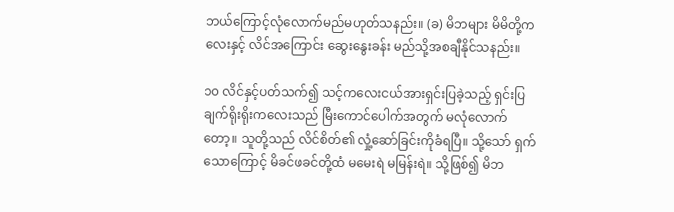ဘယ်ကြောင့်လုံလောက်မည်မဟုတ်သနည်း။ (ခ) မိဘများ မိမိတို့ကလေးနှင့် လိင်အကြောင်း ဆွေးနွေးခန်း မည်သို့အစချီနိုင်သနည်း။

၁၀ လိင်နှင့်ပတ်သက်၍ သင့်ကလေးငယ်အားရှင်းပြခဲ့သည့် ရှင်းပြချက်ရိုးရိုးကလေးသည် မြီးကောင်ပေါက်အတွက် မလုံလောက်တော့။ သူတို့သည် လိင်စိတ်၏ လှုံ့ဆော်ခြင်းကိုခံရပြီ။ သို့သော် ရှက်သောကြောင့် မိခင်ဖခင်တို့ထံ မမေးရဲ မမြန်းရဲ။ သို့ဖြစ်၍ မိဘ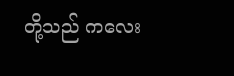တို့သည် ကလေး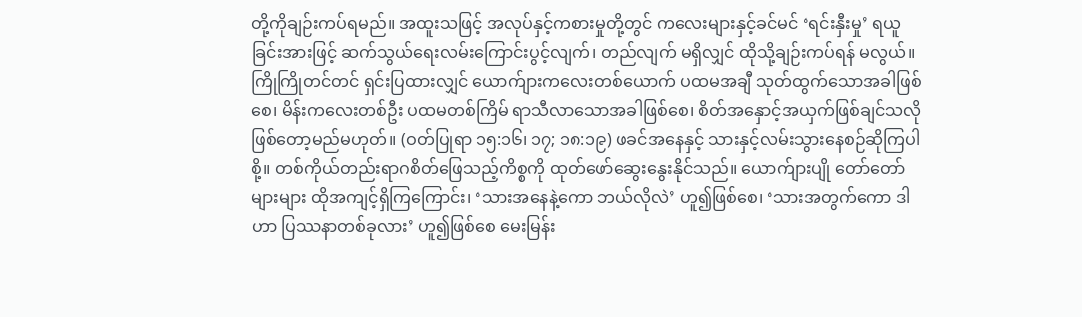တို့ကိုချဉ်းကပ်ရမည်။ အထူးသဖြင့် အလုပ်နှင့်ကစားမှုတို့တွင် ကလေးများနှင့်ခင်မင် ‘ရင်းနှီးမှု’ ရယူခြင်းအားဖြင့် ဆက်သွယ်ရေးလမ်းကြောင်းပွင့်လျက်၊ တည်လျက် မရှိလျှင် ထိုသို့ချဉ်းကပ်ရန် မလွယ်။ ကြိုကြိုတင်တင် ရှင်းပြထားလျှင် ယောက်ျားကလေးတစ်ယောက် ပထမအချီ သုတ်ထွက်သောအခါဖြစ်စေ၊ မိန်းကလေးတစ်ဦး ပထမတစ်ကြိမ် ရာသီလာသောအခါဖြစ်စေ၊ စိတ်အနှောင့်အယှက်ဖြစ်ချင်သလို ဖြစ်တော့မည်မဟုတ်။ (ဝတ်ပြုရာ ၁၅:၁၆၊ ၁၇; ၁၈:၁၉) ဖခင်အနေနှင့် သားနှင့်လမ်းသွားနေစဉ်ဆိုကြပါစို့။ တစ်ကိုယ်တည်းရာဂစိတ်ဖြေသည့်ကိစ္စကို ထုတ်ဖော်ဆွေးနွေးနိုင်သည်။ ယောက်ျားပျို တော်တော်များများ ထိုအကျင့်ရှိကြကြောင်း၊ ‘သားအနေနဲ့ကော ဘယ်လိုလဲ’ ဟူ၍ဖြစ်စေ၊ ‘သားအတွက်ကော ဒါဟာ ပြဿနာတစ်ခုလား’ ဟူ၍ဖြစ်စေ မေးမြန်း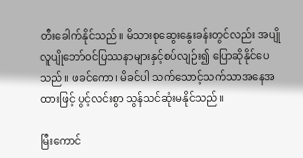တီးခေါက်နိုင်သည်။ မိသားစုဆွေးနွေးခန်းတွင်လည်း အပျိုလူပျိုဘော်ဝင်ပြဿနာများနှင့်စပ်လျဉ်း၍ ပြောဆိုနိုင်ပေသည်။ ဖခင်ကော၊ မိခင်ပါ သက်သောင့်သက်သာအနေအထားဖြင့် ပွင့်လင်းစွာ သွန်သင်ဆုံးမနိုင်သည်။

မြီးကောင်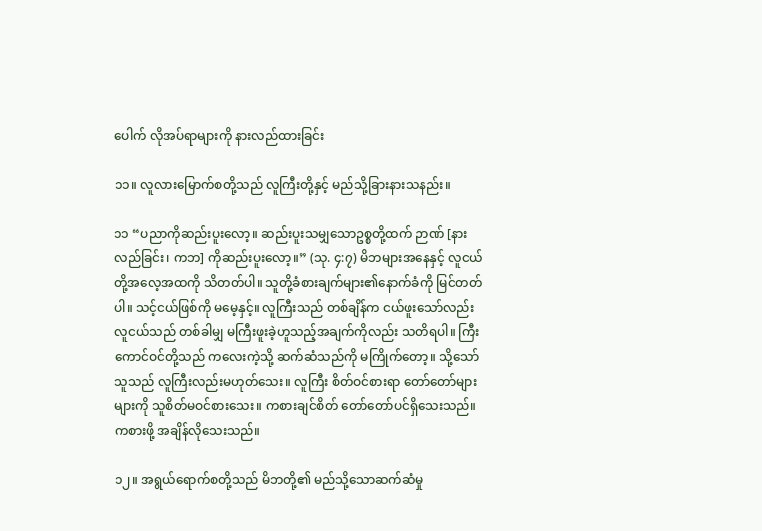ပေါက် လိုအပ်ရာများကို နားလည်ထားခြင်း

၁၁။ လူလားမြောက်စတို့သည် လူကြီးတို့နှင့် မည်သို့ခြားနားသနည်း။

၁၁ “ပညာကိုဆည်းပူးလော့။ ဆည်းပူးသမျှသောဥစ္စတို့ထက် ဉာဏ် [နားလည်ခြင်း၊ ကဘ] ကိုဆည်းပူးလော့။” (သု. ၄:၇) မိဘများအနေနှင့် လူငယ်တို့အလေ့အထကို သိတတ်ပါ။ သူတို့ခံစားချက်များ၏နောက်ခံကို မြင်တတ်ပါ။ သင့်ငယ်ဖြစ်ကို မမေ့နှင့်။ လူကြီးသည် တစ်ချိန်က ငယ်ဖူးသော်လည်း လူငယ်သည် တစ်ခါမျှ မကြီးဖူးခဲ့ဟူသည့်အချက်ကိုလည်း သတိရပါ။ ကြီးကောင်ဝင်တို့သည် ကလေးကဲ့သို့ ဆက်ဆံသည်ကို မကြိုက်တော့။ သို့သော် သူသည် လူကြီးလည်းမဟုတ်သေး။ လူကြီး စိတ်ဝင်စားရာ တော်တော်များများကို သူစိတ်မဝင်စားသေး။ ကစားချင်စိတ် တော်တော်ပင်ရှိသေးသည်။ ကစားဖို့ အချိန်လိုသေးသည်။

၁၂။ အရွယ်ရောက်စတို့သည် မိဘတို့၏ မည်သို့သောဆက်ဆံမှု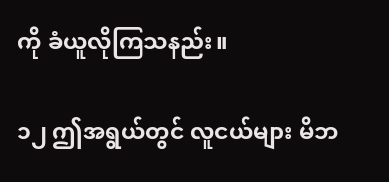ကို ခံယူလိုကြသနည်း။

၁၂ ဤအရွယ်တွင် လူငယ်များ မိဘ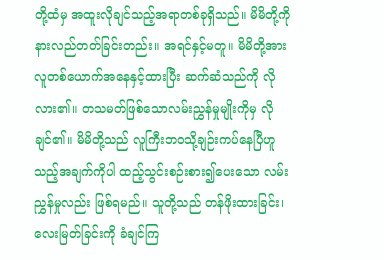တို့ထံမှ အထူးလိုချင်သည့်အရာတစ်ခုရှိသည်။ မိမိတို့ကို နားလည်တတ်ခြင်းတည်း။ အရင်နှင့်မတူ။ မိမိတို့အား လူတစ်ယောက်အနေနှင့်ထားပြီး ဆက်ဆံသည်ကို လိုလား၏။ တသမတ်ဖြစ်သောလမ်းညွှန်မှုမျိုးကိုမှ လိုချင်၏။ မိမိတို့သည် လူကြီးဘဝသို့ချဉ်းကပ်နေပြီဟူသည့်အချက်ကိုပါ ထည့်သွင်းစဉ်းစား၍ပေးသော လမ်းညွှန်မှုလည်း ဖြစ်ရမည်။ သူတို့သည် တန်ဖိုးထားခြင်း၊ လေးမြတ်ခြင်းကို ခံချင်ကြ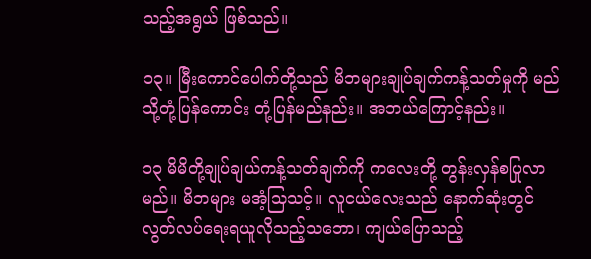သည့်အရွယ် ဖြစ်သည်။

၁၃။ မြီးကောင်ပေါက်တို့သည် မိဘများချုပ်ချက်ကန့်သတ်မှုကို မည်သို့တုံ့ပြန်ကောင်း တုံ့ပြန်မည်နည်း။ အဘယ်ကြောင့်နည်း။

၁၃ မိမိတို့ချုပ်ချယ်ကန့်သတ်ချက်ကို ကလေးတို့ တွန်းလှန်စပြုလာမည်။ မိဘများ မအံ့သြသင့်။ လူငယ်လေးသည် နောက်ဆုံးတွင် လွတ်လပ်ရေးရယူလိုသည့်သဘော၊ ကျယ်ပြောသည့်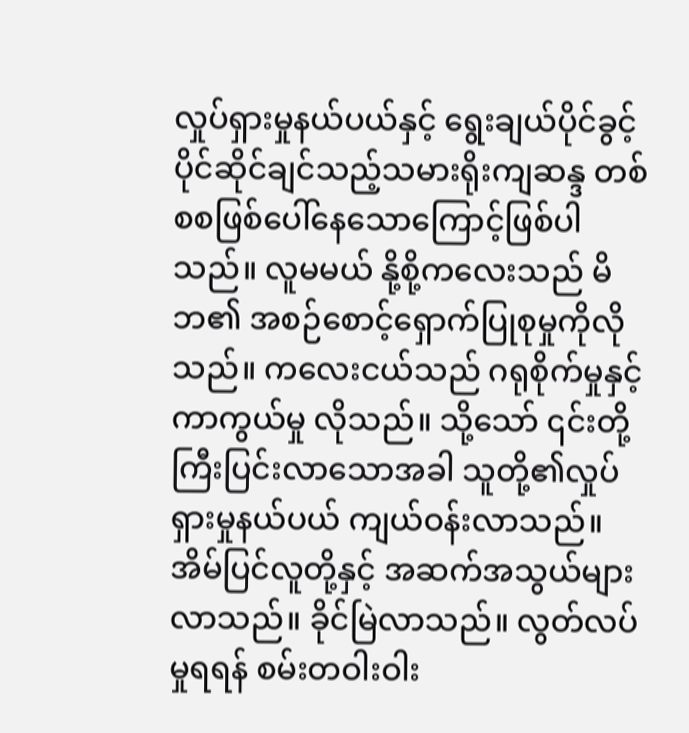လှုပ်ရှားမှုနယ်ပယ်နှင့် ရွေးချယ်ပိုင်ခွင့် ပိုင်ဆိုင်ချင်သည့်သမားရိုးကျဆန္ဒ တစ်စစဖြစ်ပေါ်နေသောကြောင့်ဖြစ်ပါသည်။ လူမမယ် နို့စို့ကလေးသည် မိဘ၏ အစဉ်စောင့်ရှောက်ပြုစုမှုကိုလိုသည်။ ကလေးငယ်သည် ဂရုစိုက်မှုနှင့် ကာကွယ်မှု လိုသည်။ သို့သော် ၎င်းတို့ ကြီးပြင်းလာသောအခါ သူတို့၏လှုပ်ရှားမှုနယ်ပယ် ကျယ်ဝန်းလာသည်။ အိမ်ပြင်လူတို့နှင့် အဆက်အသွယ်များလာသည်။ ခိုင်မြဲလာသည်။ လွတ်လပ်မှုရရန် စမ်းတဝါးဝါး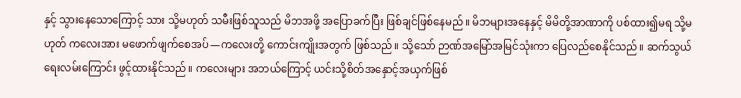နှင့် သွားနေသောကြောင့် သား သို့မဟုတ် သမီးဖြစ်သူသည် မိဘအဖို့ အပြောခက်ပြီး ဖြစ်ချင်ဖြစ်နေမည်။ မိဘများအနေနှင့် မိမိတို့အာဏာကို ပစ်ထား၍မရ သို့မဟုတ် ကလေးအား မဖောက်ဖျက်စေအပ်—ကလေးတို့ ကောင်းကျိုးအတွက် ဖြစ်သည်။ သို့သော် ဉာဏ်အမြော်အမြင်သုံးကာ ပြေလည်စေနိုင်သည်။ ဆက်သွယ်ရေးလမ်းကြောင်း ဖွင့်ထားနိုင်သည်။ ကလေးများ အဘယ်ကြောင့် ယင်းသို့စိတ်အနှောင့်အယှက်ဖြစ်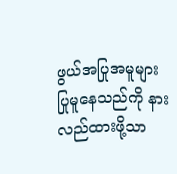ဖွယ်အပြုအမူများ ပြုမူနေသည်ကို နားလည်ထားဖို့သာ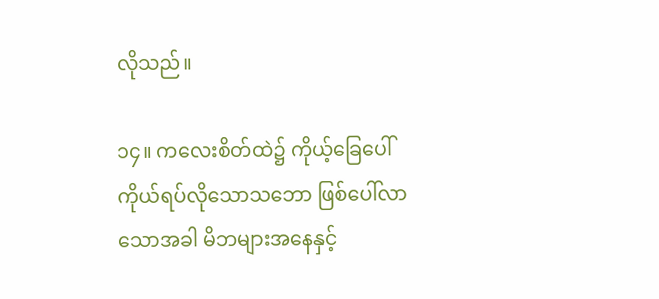လိုသည်။

၁၄။ ကလေးစိတ်ထဲ၌ ကိုယ့်ခြေပေါ်ကိုယ်ရပ်လိုသောသဘော ဖြစ်ပေါ်လာသောအခါ မိဘများအနေနှင့်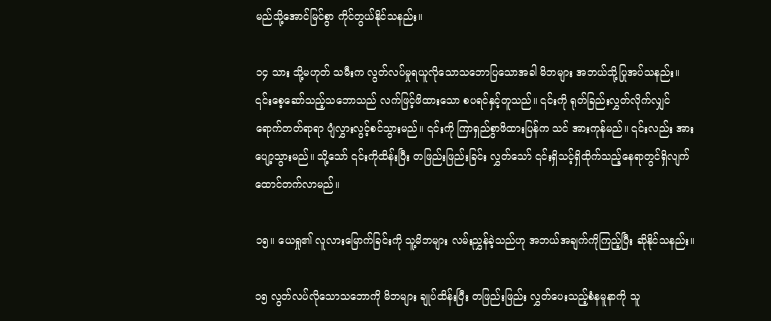မည်သို့အောင်မြင်စွာ ကိုင်တွယ်နိုင်သနည်း။

၁၄ သား သို့မဟုတ် သမီးက လွတ်လပ်မှုရယူလိုသောသဘောပြသောအခါ မိဘများ အဘယ်သို့ပြုအပ်သနည်း။ ၎င်းစေ့ဆော်သည့်သဘောသည် လက်ဖြင့်ဖိထားသော စပရင်နှင့်တူသည်။ ၎င်းကို ရုတ်ခြည်းလွှတ်လိုက်လျှင် ရောက်တတ်ရာရာ ပျံလွှားလွင့်စင်သွားမည်။ ၎င်းကို ကြာရှည်စွာဖိထားပြန်က သင် အားကုန်မည်။ ၎င်းလည်း အားပျော့သွားမည်။ သို့သော် ၎င်းကိုထိန်းပြီး တဖြည်းဖြည်းခြင်း လွှတ်သော် ၎င်းရှိသင့်ရှိထိုက်သည့်နေရာတွင်ရှိလျက် ထောင်တက်လာမည်။

၁၅။ ယေရှု၏ လူလားမြောက်ခြင်းကို သူ့မိဘများ လမ်းညွှန်ခဲ့သည်ဟု အဘယ်အချက်ကိုကြည့်ပြီး ဆိုနိုင်သနည်း။

၁၅ လွတ်လပ်လိုသောသဘောကို မိဘများ ချုပ်ထိန်းပြီး တဖြည်းဖြည်း လွှတ်ပေးသည့်စံနမူနာကို သူ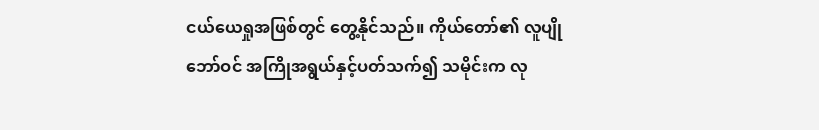ငယ်ယေရှုအဖြစ်တွင် တွေ့နိုင်သည်။ ကိုယ်တော်၏ လူပျိုဘော်ဝင် အကြိုအရွယ်နှင့်ပတ်သက်၍ သမိုင်းက လု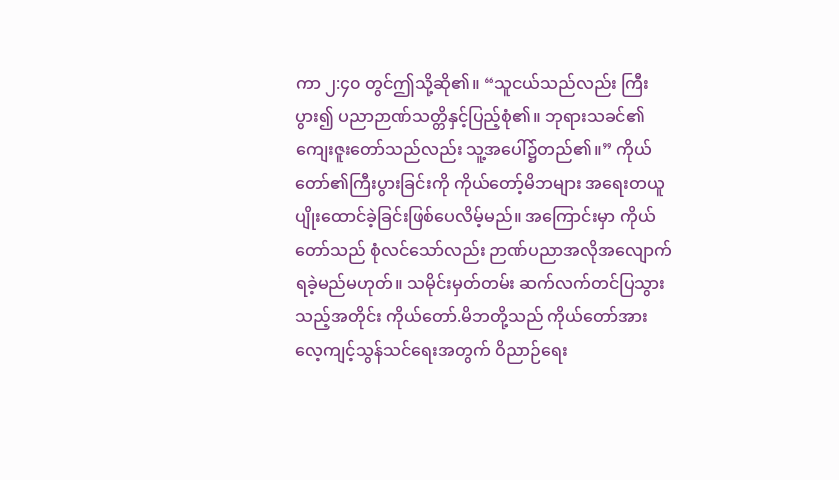ကာ ၂:၄၀ တွင်ဤသို့ဆို၏။ “သူငယ်သည်လည်း ကြီးပွား၍ ပညာဉာဏ်သတ္တိနှင့်ပြည့်စုံ၏။ ဘုရားသခင်၏ကျေးဇူးတော်သည်လည်း သူ့အပေါ်၌တည်၏။” ကိုယ်တော်၏ကြီးပွားခြင်းကို ကိုယ်တော့်မိဘများ အရေးတယူ ပျိုးထောင်ခဲ့ခြင်းဖြစ်ပေလိမ့်မည်။ အကြောင်းမှာ ကိုယ်တော်သည် စုံလင်သော်လည်း ဉာဏ်ပညာအလိုအလျောက်ရခဲ့မည်မဟုတ်။ သမိုင်းမှတ်တမ်း ဆက်လက်တင်ပြသွားသည့်အတိုင်း ကိုယ်တော်.မိဘတို့သည် ကိုယ်တော်အား လေ့ကျင့်သွန်သင်ရေးအတွက် ဝိညာဉ်ရေး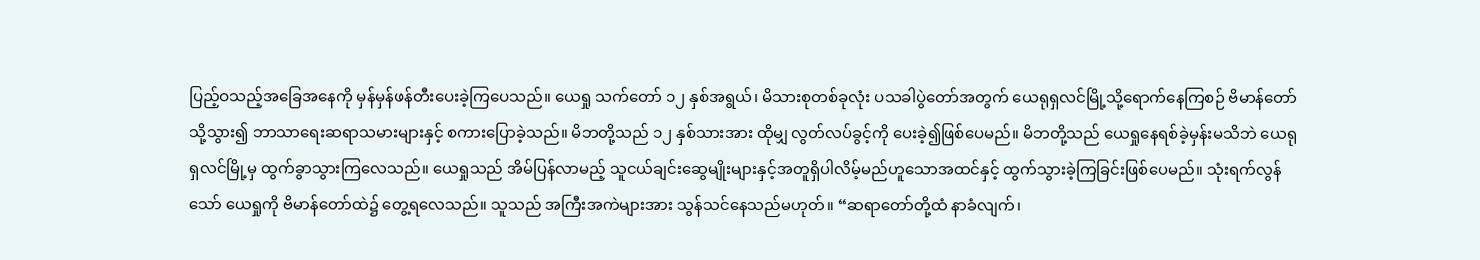ပြည့်ဝသည့်အခြေအနေကို မှန်မှန်ဖန်တီးပေးခဲ့ကြပေသည်။ ယေရှု သက်တော် ၁၂ နှစ်အရွယ်၊ မိသားစုတစ်ခုလုံး ပသခါပွဲတော်အတွက် ယေရုရှလင်မြို့သို့ရောက်နေကြစဉ် ဗိမာန်တော်သို့သွား၍ ဘာသာရေးဆရာသမားများနှင့် စကားပြောခဲ့သည်။ မိဘတို့သည် ၁၂ နှစ်သားအား ထိုမျှ လွတ်လပ်ခွင့်ကို ပေးခဲ့၍ဖြစ်ပေမည်။ မိဘတို့သည် ယေရှုနေရစ်ခဲ့မှန်းမသိဘဲ ယေရုရှလင်မြို့မှ ထွက်ခွာသွားကြလေသည်။ ယေရှုသည် အိမ်ပြန်လာမည့် သူငယ်ချင်းဆွေမျိုးများနှင့်အတူရှိပါလိမ့်မည်ဟူသောအထင်နှင့် ထွက်သွားခဲ့ကြခြင်းဖြစ်ပေမည်။ သုံးရက်လွန်သော် ယေရှုကို ဗိမာန်တော်ထဲ၌ တွေ့ရလေသည်။ သူသည် အကြီးအကဲများအား သွန်သင်နေသည်မဟုတ်။ “ဆရာတော်တို့ထံ နာခံလျက်၊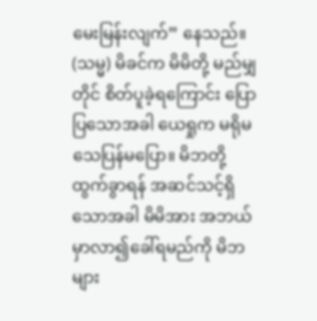မေးမြန်းလျက်” နေသည်။ (သမ္မ) မိခင်က မိမိတို့ မည်မျှတိုင် စိတ်ပူခဲ့ရကြောင်း ပြောပြသောအခါ ယေရှုက မရိုမသေပြန်မပြော။ မိဘတို့ထွက်ခွာရန် အဆင်သင့်ရှိသောအခါ မိမိအား အဘယ်မှာလာ၍ခေါ်ရမည်ကို မိဘများ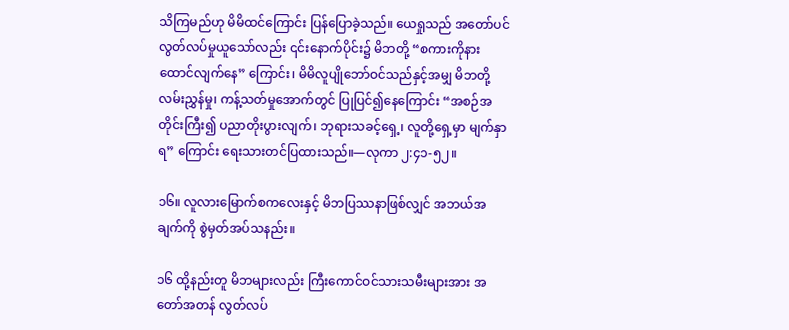သိကြမည်ဟု မိမိထင်ကြောင်း ပြန်ပြောခဲ့သည်။ ယေရှုသည် အတော်ပင်လွတ်လပ်မှုယူသော်လည်း ၎င်းနောက်ပိုင်း၌ မိဘတို့ “စကားကိုနားထောင်လျက်နေ” ကြောင်း၊ မိမိလူပျိုဘော်ဝင်သည်နှင့်အမျှ မိဘတို့လမ်းညွှန်မှု၊ ကန့်သတ်မှုအောက်တွင် ပြုပြင်၍နေကြောင်း “အစဉ်အတိုင်းကြီး၍ ပညာတိုးပွားလျက်၊ ဘုရားသခင့်ရှေ့၊ လူတို့ရှေ့မှာ မျက်နှာရ” ကြောင်း ရေးသားတင်ပြထားသည်။—လုကာ ၂:၄၁-၅၂။

၁၆။ လူလားမြောက်စကလေးနှင့် မိဘပြဿနာဖြစ်လျှင် အဘယ်အချက်ကို စွဲမှတ်အပ်သနည်း။

၁၆ ထို့နည်းတူ မိဘများလည်း ကြီးကောင်ဝင်သားသမီးများအား အတော်အတန် လွတ်လပ်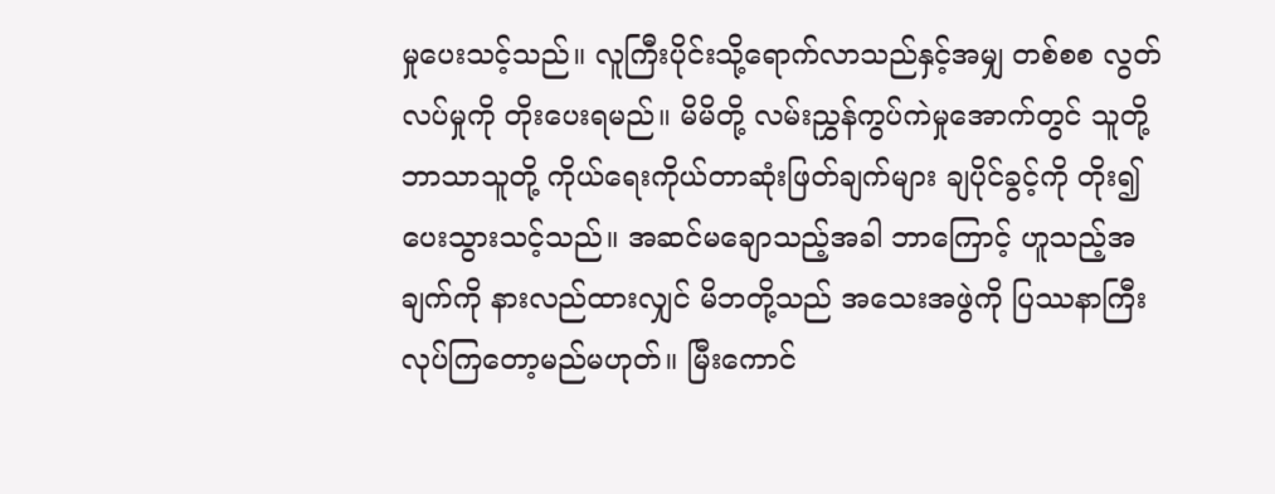မှုပေးသင့်သည်။ လူကြီးပိုင်းသို့ရောက်လာသည်နှင့်အမျှ တစ်စစ လွတ်လပ်မှုကို တိုးပေးရမည်။ မိမိတို့ လမ်းညွှန်ကွပ်ကဲမှုအောက်တွင် သူတို့ဘာသာသူတို့ ကိုယ်ရေးကိုယ်တာဆုံးဖြတ်ချက်များ ချပိုင်ခွင့်ကို တိုး၍ပေးသွားသင့်သည်။ အဆင်မချောသည့်အခါ ဘာကြောင့် ဟူသည့်အချက်ကို နားလည်ထားလျှင် မိဘတို့သည် အသေးအဖွဲကို ပြဿနာကြီး လုပ်ကြတော့မည်မဟုတ်။ မြီးကောင်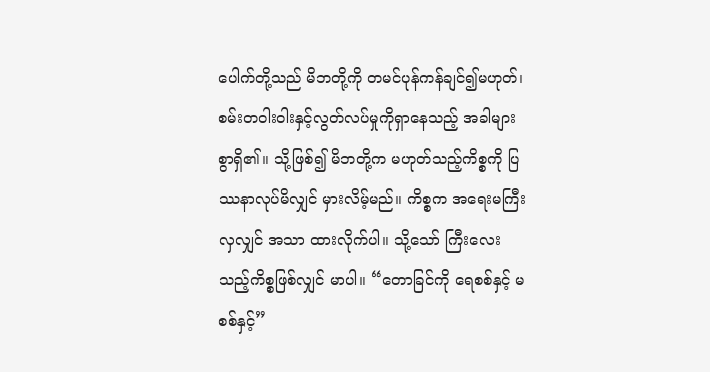ပေါက်တို့သည် မိဘတို့ကို တမင်ပုန်ကန်ချင်၍မဟုတ်၊ စမ်းတဝါးဝါးနှင့်လွတ်လပ်မှုကိုရှာနေသည့် အခါများစွာရှိ၏။ သို့ဖြစ်၍ မိဘတို့က မဟုတ်သည့်ကိစ္စကို ပြဿနာလုပ်မိလျှင် မှားလိမ့်မည်။ ကိစ္စက အရေးမကြီးလှလျှင် အသာ ထားလိုက်ပါ။ သို့သော် ကြီးလေးသည့်ကိစ္စဖြစ်လျှင် မာပါ။ “တောခြင်ကို ရေစစ်နှင့် မစစ်နှင့်”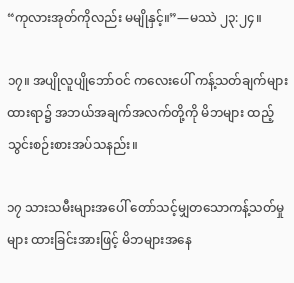“ကုလားအုတ်ကိုလည်း မမျိုနှင့်။”—မဿဲ ၂၃:၂၄။

၁၇။ အပျိုလူပျိုဘော်ဝင် ကလေးပေါ် ကန့်သတ်ချက်များထားရာ၌ အဘယ်အချက်အလက်တို့ကို မိဘများ ထည့်သွင်းစဉ်းစားအပ်သနည်း။

၁၇ သားသမီးများအပေါ် တော်သင့်မျှတသောကန့်သတ်မှုများ ထားခြင်းအားဖြင့် မိဘများအနေ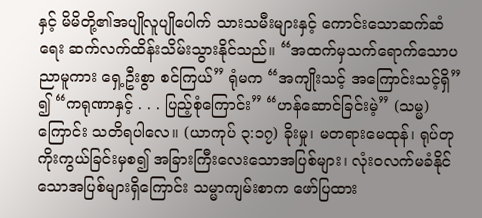နှင့် မိမိတို့၏အပျိုလူပျိုပေါက် သားသမီးများနှင့် ကောင်းသောဆက်ဆံရေး ဆက်လက်ထိန်းသိမ်းသွားနိုင်သည်။ “အထက်မှသက်ရောက်သောပညာမူကား ရှေ့ဦးစွာ စင်ကြယ်” ရုံမက “အကျိုးသင့် အကြောင်းသင့်ရှိ” ၍ “ကရုဏာနှင့် . . . ပြည့်စုံကြောင်း” “ဟန်ဆောင်ခြင်းမဲ့” (သမ္မ) ကြောင်း သတိရပါလေ။ (ယာကုပ် ၃:၁၇) ခိုးမှု၊ မတရားမေထုန်၊ ရုပ်တုကိုးကွယ်ခြင်းမှစ၍ အခြားကြီးလေးသောအပြစ်များ၊ လုံးဝလက်မခံနိုင်သောအပြစ်များရှိကြောင်း သမ္မာကျမ်းစာက ဖော်ပြထား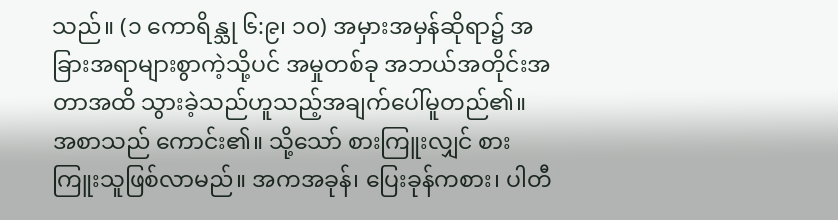သည်။ (၁ ကောရိန္သု ၆:၉၊ ၁၀) အမှားအမှန်ဆိုရာ၌ အခြားအရာများစွာကဲ့သို့ပင် အမှုတစ်ခု အဘယ်အတိုင်းအတာအထိ သွားခဲ့သည်ဟူသည့်အချက်ပေါ်မူတည်၏။ အစာသည် ကောင်း၏။ သို့သော် စားကြူးလျှင် စားကြူးသူဖြစ်လာမည်။ အကအခုန်၊ ပြေးခုန်ကစား၊ ပါတီ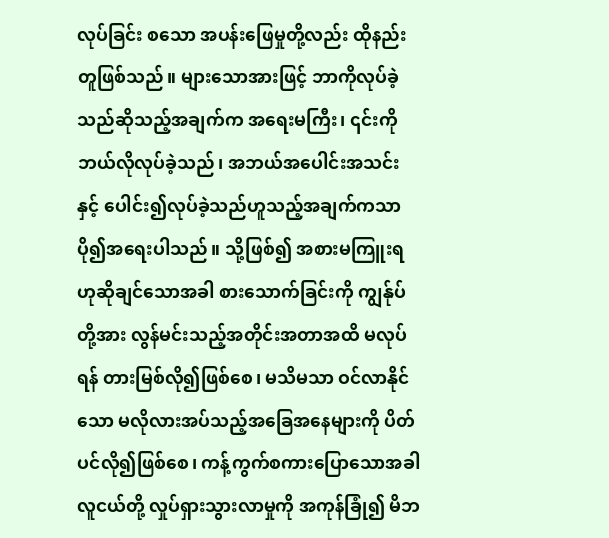လုပ်ခြင်း စသော အပန်းဖြေမှုတို့လည်း ထိုနည်းတူဖြစ်သည်။ များသောအားဖြင့် ဘာကိုလုပ်ခဲ့သည်ဆိုသည့်အချက်က အရေးမကြီး၊ ၎င်းကို ဘယ်လိုလုပ်ခဲ့သည်၊ အဘယ်အပေါင်းအသင်းနှင့် ပေါင်း၍လုပ်ခဲ့သည်ဟူသည့်အချက်ကသာ ပို၍အရေးပါသည်။ သို့ဖြစ်၍ အစားမကြူးရဟုဆိုချင်သောအခါ စားသောက်ခြင်းကို ကျွန်ုပ်တို့အား လွန်မင်းသည့်အတိုင်းအတာအထိ မလုပ်ရန် တားမြစ်လို၍ဖြစ်စေ၊ မသိမသာ ဝင်လာနိုင်သော မလိုလားအပ်သည့်အခြေအနေများကို ပိတ်ပင်လို၍ဖြစ်စေ၊ ကန့်ကွက်စကားပြောသောအခါ လူငယ်တို့ လှုပ်ရှားသွားလာမှုကို အကုန်ခြုံ၍ မိဘ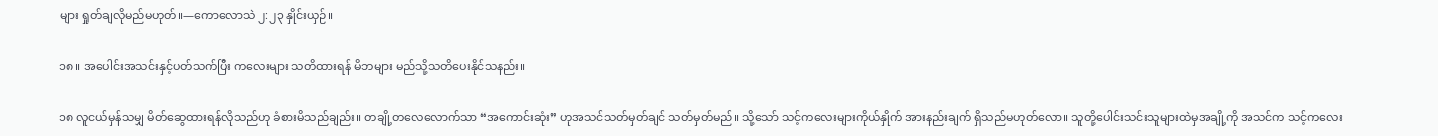များ ရှုတ်ချလိုမည်မဟုတ်။—ကောလောသဲ ၂:၂၃ နှိုင်းယှဉ်။

၁၈။ အပေါင်းအသင်းနှင့်ပတ်သက်ပြီး ကလေးများ သတိထားရန် မိဘများ မည်သို့သတိပေးနိုင်သနည်း။

၁၈ လူငယ်မှန်သမျှ မိတ်ဆွေထားရန်လိုသည်ဟု ခံစားမိသည်ချည်း။ တချို့တလေလောက်သာ “အကောင်းဆုံး” ဟုအသင်သတ်မှတ်ချင် သတ်မှတ်မည်။ သို့သော် သင့်ကလေးများကိုယ်နှိုက် အားနည်းချက် ရှိသည်မဟုတ်လော။ သူတို့ပေါင်းသင်းသူများထဲမှအချို့ကို အသင်က သင့်ကလေး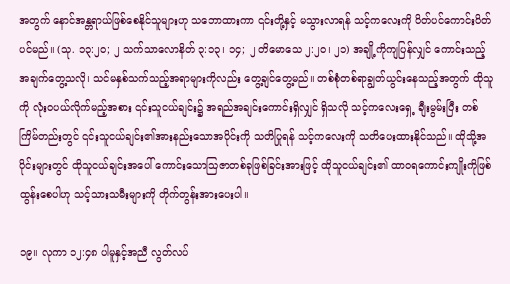အတွက် နောင်အန္တရာယ်ဖြစ်စေနိုင်သူများဟု သဘောထားကာ ၎င်းတို့နှင့် မသွားလာရန် သင့်ကလေးကို ပိတ်ပင်ကောင်းပိတ်ပင်မည်။ (သု. ၁၃:၂၀; ၂ သက်သာလောနိတ် ၃:၁၃၊ ၁၄; ၂ တိမောသေ ၂:၂၀၊ ၂၁) အချို့ကိုကျပြန်လျှင် ကောင်းသည့်အချက်တွေ့သလို၊ သင်မနှစ်သက်သည့်အရာများကိုလည်း တွေ့ချင်တွေ့မည်။ တစ်စုံတစ်ရာချွတ်ယွင်းနေသည့်အတွက် ထိုသူကို လုံးဝပယ်လိုက်မည့်အစား ၎င်းသူငယ်ချင်း၌ အရည်အချင်းကောင်းရှိလျှင် ရှိသလို သင့်ကလေးရှေ့ ချီးမွမ်းပြီး တစ်ကြိမ်တည်းတွင် ၎င်းသူငယ်ချင်း၏အားနည်းသောအပိုင်းကို သတိပြုရန် သင့်ကလေးကို သတိပေးထားနိုင်သည်။ ထိုသို့အပိုင်းများတွင် ထိုသူငယ်ချင်းအပေါ် ကောင်းသောသြဇာတစ်ခုဖြစ်ခြင်းအားဖြင့် ထိုသူငယ်ချင်း၏ ထာဝရကောင်းကျိုးကိုဖြစ်ထွန်းစေပါဟု သင့်သားသမီးများကို တိုက်တွန်းအားပေးပါ။

၁၉။ လုကာ ၁၂:၄၈ ပါမူနှင့်အညီ လွတ်လပ်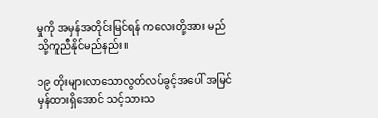မှုကို အမှန်အတိုင်းမြင်ရန် ကလေးတို့အား မည်သို့ကူညီနိုင်မည်နည်း။

၁၉ တိုးများလာသောလွတ်လပ်ခွင့်အပေါ် အမြင်မှန်ထားရှိအောင် သင့်သားသ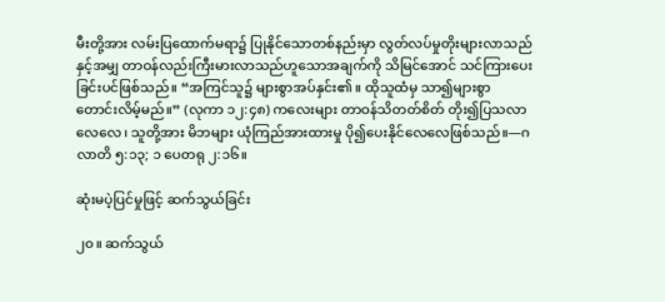မီးတို့အား လမ်းပြထောက်မရာ၌ ပြုနိုင်သောတစ်နည်းမှာ လွတ်လပ်မှုတိုးများလာသည်နှင့်အမျှ တာဝန်လည်းကြီးမားလာသည်ဟူသောအချက်ကို သိမြင်အောင် သင်ကြားပေးခြင်းပင်ဖြစ်သည်။ “အကြင်သူ၌ များစွာအပ်နှင်း၏။ ထိုသူထံမှ သာ၍များစွာ တောင်းလိမ့်မည်။” (လုကာ ၁၂:၄၈) ကလေးများ တာဝန်သိတတ်စိတ် တိုး၍ပြသလာလေလေ၊ သူတို့အား မိဘများ ယုံကြည်အားထားမှု ပို၍ပေးနိုင်လေလေဖြစ်သည်။—ဂလာတိ ၅:၁၃; ၁ ပေတရု ၂:၁၆။

ဆုံးမပဲ့ပြင်မှုဖြင့် ဆက်သွယ်ခြင်း

၂၀။ ဆက်သွယ်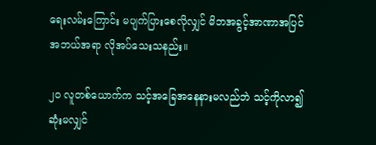ရေးလမ်းကြောင်း မပျက်ပြားစေလိုလျှင် မိဘအခွင့်အာဏာအပြင် အဘယ်အရာ လိုအပ်သေးသနည်း။

၂၀ လူတစ်ယောက်က သင့်အခြေအနေနားမလည်ဘဲ သင့်ကိုလာ၍ ဆုံးမလျှင်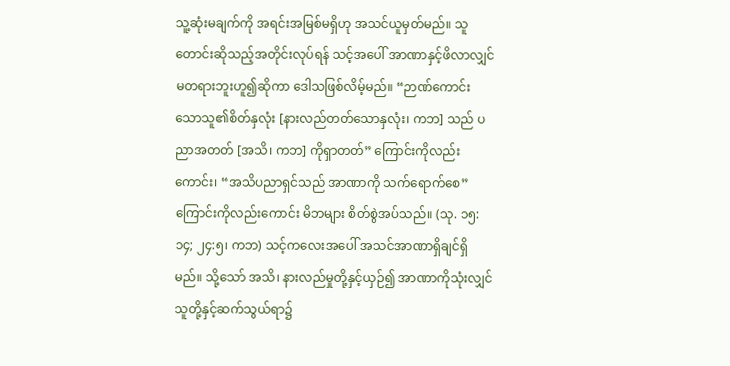သူ့ဆုံးမချက်ကို အရင်းအမြစ်မရှိဟု အသင်ယူမှတ်မည်။ သူတောင်းဆိုသည့်အတိုင်းလုပ်ရန် သင့်အပေါ် အာဏာနှင့်ဖိလာလျှင် မတရားဘူးဟူ၍ဆိုကာ ဒေါသဖြစ်လိမ့်မည်။ “ဉာဏ်ကောင်းသောသူ၏စိတ်နှလုံး [နားလည်တတ်သောနှလုံး၊ ကဘ] သည် ပညာအတတ် [အသိ၊ ကဘ] ကိုရှာတတ်” ကြောင်းကိုလည်းကောင်း၊ “အသိပညာရှင်သည် အာဏာကို သက်ရောက်စေ” ကြောင်းကိုလည်းကောင်း မိဘများ စိတ်စွဲအပ်သည်။ (သု. ၁၅:၁၄; ၂၄:၅၊ ကဘ) သင့်ကလေးအပေါ် အသင်အာဏာရှိချင်ရှိမည်။ သို့သော် အသိ၊ နားလည်မှုတို့နှင့်ယှဉ်၍ အာဏာကိုသုံးလျှင် သူတို့နှင့်ဆက်သွယ်ရာ၌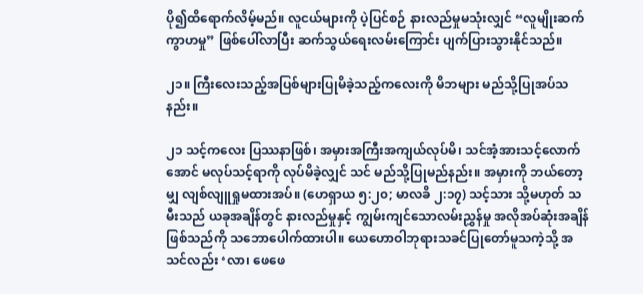ပို၍ထိရောက်လိမ့်မည်။ လူငယ်များကို ပဲ့ပြင်စဉ် နားလည်မှုမသုံးလျှင် “လူမျိုးဆက် ကွာဟမှု” ဖြစ်ပေါ်လာပြီး ဆက်သွယ်ရေးလမ်းကြောင်း ပျက်ပြားသွားနိုင်သည်။

၂၁။ ကြီးလေးသည့်အပြစ်များပြုမိခဲ့သည့်ကလေးကို မိဘများ မည်သို့ပြုအပ်သနည်း။

၂၁ သင့်ကလေး ပြဿနာဖြစ်၊ အမှားအကြီးအကျယ်လုပ်မိ၊ သင်အံ့အားသင့်လောက်အောင် မလုပ်သင့်ရာကို လုပ်မိခဲ့လျှင် သင် မည်သို့ပြုမည်နည်း။ အမှားကို ဘယ်တော့မျှ လျစ်လျူရှုမထားအပ်။ (ဟေရှာယ ၅:၂၀; မာလခိ ၂:၁၇) သင့်သား သို့မဟုတ် သမီးသည် ယခုအချိန်တွင် နားလည်မှုနှင့် ကျွမ်းကျင်သောလမ်းညွှန်မှု အလိုအပ်ဆုံးအချိန်ဖြစ်သည်ကို သဘောပေါက်ထားပါ။ ယေဟောဝါဘုရားသခင်ပြုတော်မူသကဲ့သို့ အသင်လည်း ‘လာ၊ ဖေဖေ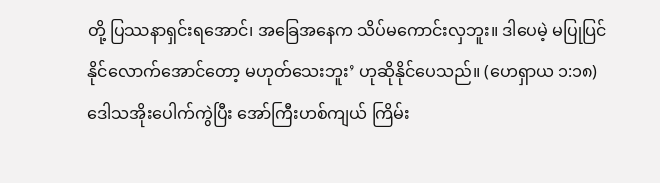တို့ ပြဿနာရှင်းရအောင်၊ အခြေအနေက သိပ်မကောင်းလှဘူး။ ဒါပေမဲ့ မပြုပြင်နိုင်လောက်အောင်တော့ မဟုတ်သေးဘူး’ ဟုဆိုနိုင်ပေသည်။ (ဟေရှာယ ၁:၁၈) ဒေါသအိုးပေါက်ကွဲပြီး အော်ကြီးဟစ်ကျယ် ကြိမ်း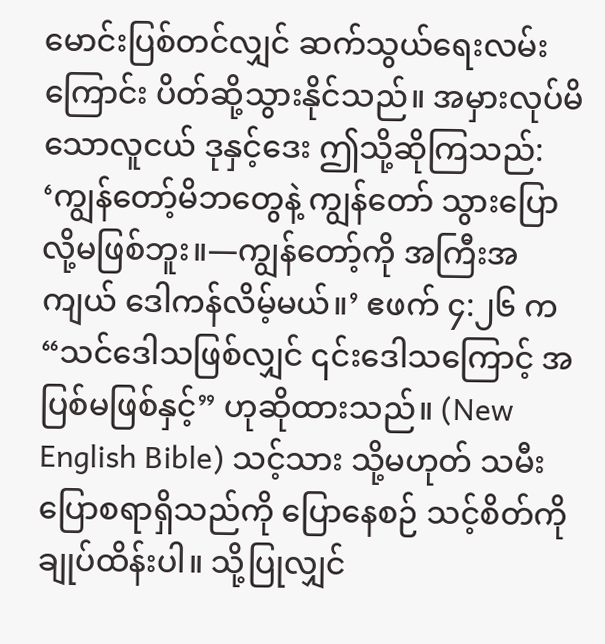မောင်းပြစ်တင်လျှင် ဆက်သွယ်ရေးလမ်းကြောင်း ပိတ်ဆို့သွားနိုင်သည်။ အမှားလုပ်မိသောလူငယ် ဒုနှင့်ဒေး ဤသို့ဆိုကြသည်: ‘ကျွန်တော့်မိဘတွေနဲ့ ကျွန်တော် သွားပြောလို့မဖြစ်ဘူး။—ကျွန်တော့်ကို အကြီးအကျယ် ဒေါကန်လိမ့်မယ်။’ ဧဖက် ၄:၂၆ က “သင်ဒေါသဖြစ်လျှင် ၎င်းဒေါသကြောင့် အပြစ်မဖြစ်နှင့်” ဟုဆိုထားသည်။ (New English Bible) သင့်သား သို့မဟုတ် သမီး ပြောစရာရှိသည်ကို ပြောနေစဉ် သင့်စိတ်ကို ချုပ်ထိန်းပါ။ သို့ပြုလျှင်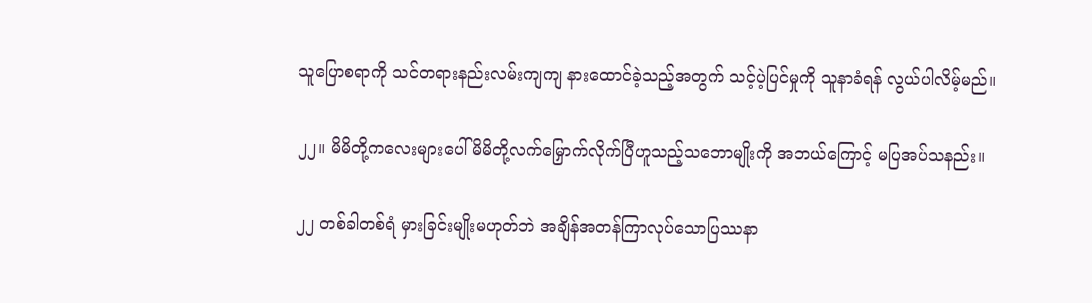သူပြောစရာကို သင်တရားနည်းလမ်းကျကျ နားထောင်ခဲ့သည့်အတွက် သင့်ပဲ့ပြင်မှုကို သူနာခံရန် လွယ်ပါလိမ့်မည်။

၂၂။ မိမိတို့ကလေးများပေါ် မိမိတို့လက်မြှောက်လိုက်ပြီဟူသည့်သဘောမျိုးကို အဘယ်ကြောင့် မပြအပ်သနည်း။

၂၂ တစ်ခါတစ်ရံ မှားခြင်းမျိုးမဟုတ်ဘဲ အချိန်အတန်ကြာလုပ်သောပြဿနာ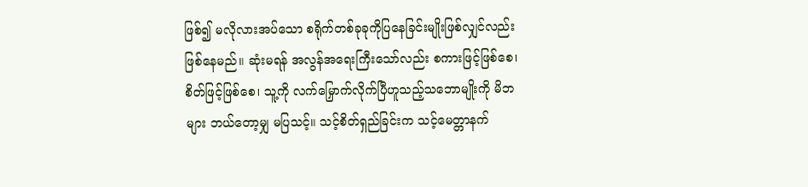ဖြစ်၍ မလိုလားအပ်သော စရိုက်တစ်ခုခုကိုပြနေခြင်းမျိုးဖြစ်လျှင်လည်း ဖြစ်နေမည်။ ဆုံးမရန် အလွန်အရေးကြီးသော်လည်း စကားဖြင့်ဖြစ်စေ၊ စိတ်ဖြင့်ဖြစ်စေ၊ သူ့ကို လက်မြှောက်လိုက်ပြီဟူသည့်သဘောမျိုးကို မိဘများ ဘယ်တော့မျှ မပြသင့်။ သင့်စိတ်ရှည်ခြင်းက သင့်မေတ္တာနက်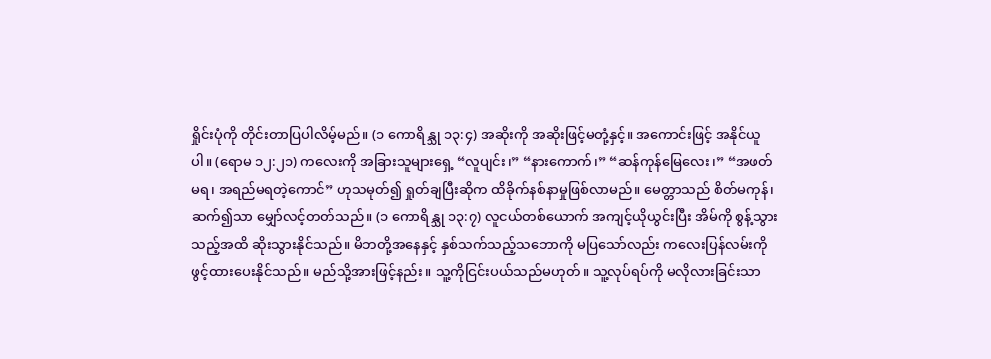ရှိုင်းပုံကို တိုင်းတာပြပါလိမ့်မည်။ (၁ ကောရိန္သု ၁၃:၄) အဆိုးကို အဆိုးဖြင့်မတုံ့နှင့်။ အကောင်းဖြင့် အနိုင်ယူပါ။ (ရောမ ၁၂:၂၁) ကလေးကို အခြားသူများရှေ့ “လူပျင်း၊” “နားကောက်၊” “ဆန်ကုန်မြေလေး၊” “အဖတ်မရ၊ အရည်မရတဲ့ကောင်” ဟုသမုတ်၍ ရှုတ်ချပြီးဆိုက ထိခိုက်နစ်နာမှုဖြစ်လာမည်။ မေတ္တာသည် စိတ်မကုန်၊ ဆက်၍သာ မျှော်လင့်တတ်သည်။ (၁ ကောရိန္သု ၁၃:၇) လူငယ်တစ်ယောက် အကျင့်ယိုယွင်းပြီး အိမ်ကို စွန့်သွားသည့်အထိ ဆိုးသွားနိုင်သည်။ မိဘတို့အနေနှင့် နှစ်သက်သည့်သဘောကို မပြသော်လည်း ကလေးပြန်လမ်းကို ဖွင့်ထားပေးနိုင်သည်။ မည်သို့အားဖြင့်နည်း။ သူ့ကိုငြင်းပယ်သည်မဟုတ်။ သူ့လုပ်ရပ်ကို မလိုလားခြင်းသာ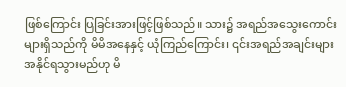ဖြစ်ကြောင်း ပြခြင်းအားဖြင့်ဖြစ်သည်။ သား၌ အရည်အသွေးကောင်းများရှိသည်ကို မိမိအနေနှင့် ယုံကြည်ကြောင်း၊ ၎င်းအရည်အချင်းများ အနိုင်ရသွားမည်ဟု မိ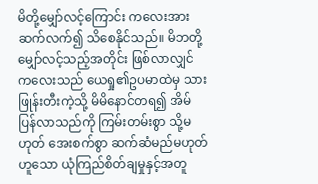မိတို့မျှော်လင့်ကြောင်း ကလေးအားဆက်လက်၍ သိစေနိုင်သည်။ မိဘတို့မျှော်လင့်သည့်အတိုင်း ဖြစ်လာလျှင် ကလေးသည် ယေရှု၏ဥပမာထဲမှ သားဖြုန်းတီးကဲ့သို့ မိမိနောင်တရ၍ အိမ်ပြန်လာသည်ကို ကြမ်းတမ်းစွာ သို့မဟုတ် အေးစက်စွာ ဆက်ဆံမည်မဟုတ်ဟူသော ယုံကြည်စိတ်ချမှုနှင့်အတူ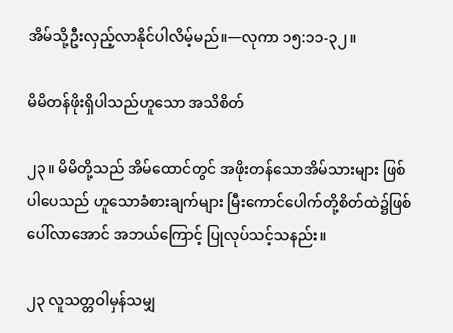အိမ်သို့ဦးလှည့်လာနိုင်ပါလိမ့်မည်။—လုကာ ၁၅:၁၁-၃၂။

မိမိတန်ဖိုးရှိပါသည်ဟူသော အသိစိတ်

၂၃။ မိမိတို့သည် အိမ်ထောင်တွင် အဖိုးတန်သောအိမ်သားများ ဖြစ်ပါပေသည် ဟူသောခံစားချက်များ မြီးကောင်ပေါက်တို့စိတ်ထဲ၌ဖြစ်ပေါ်လာအောင် အဘယ်ကြောင့် ပြုလုပ်သင့်သနည်း။

၂၃ လူသတ္တဝါမှန်သမျှ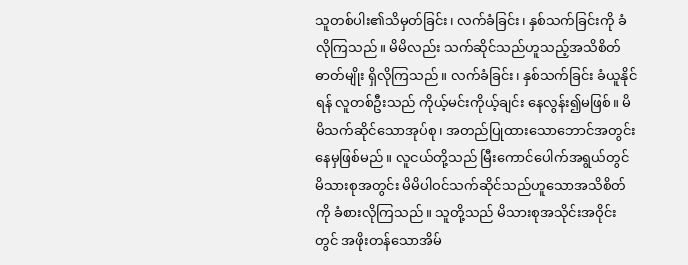သူတစ်ပါး၏သိမှတ်ခြင်း၊ လက်ခံခြင်း၊ နှစ်သက်ခြင်းကို ခံလိုကြသည်။ မိမိလည်း သက်ဆိုင်သည်ဟူသည့်အသိစိတ်ဓာတ်မျိုး ရှိလိုကြသည်။ လက်ခံခြင်း၊ နှစ်သက်ခြင်း ခံယူနိုင်ရန် လူတစ်ဦးသည် ကိုယ့်မင်းကိုယ့်ချင်း နေလွန်း၍မဖြစ်။ မိမိသက်ဆိုင်သောအုပ်စု၊ အတည်ပြုထားသောဘောင်အတွင်း နေမှဖြစ်မည်။ လူငယ်တို့သည် မြီးကောင်ပေါက်အရွယ်တွင် မိသားစုအတွင်း မိမိပါဝင်သက်ဆိုင်သည်ဟူသောအသိစိတ်ကို ခံစားလိုကြသည်။ သူတို့သည် မိသားစုအသိုင်းအဝိုင်းတွင် အဖိုးတန်သောအိမ်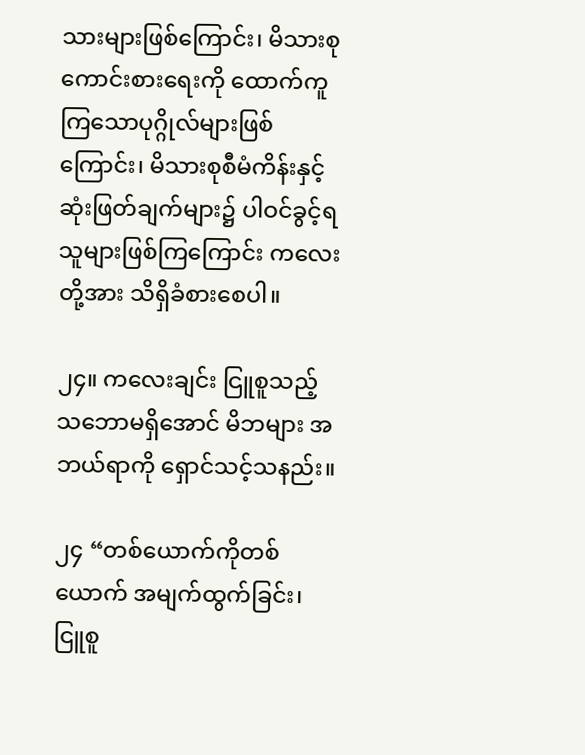သားများဖြစ်ကြောင်း၊ မိသားစု ကောင်းစားရေးကို ထောက်ကူကြသောပုဂ္ဂိုလ်များဖြစ်ကြောင်း၊ မိသားစုစီမံကိန်းနှင့် ဆုံးဖြတ်ချက်များ၌ ပါဝင်ခွင့်ရသူများဖြစ်ကြကြောင်း ကလေးတို့အား သိရှိခံစားစေပါ။

၂၄။ ကလေးချင်း ငြူစူသည့်သဘောမရှိအောင် မိဘများ အဘယ်ရာကို ရှောင်သင့်သနည်း။

၂၄ “တစ်ယောက်ကိုတစ်ယောက် အမျက်ထွက်ခြင်း၊ ငြူစူ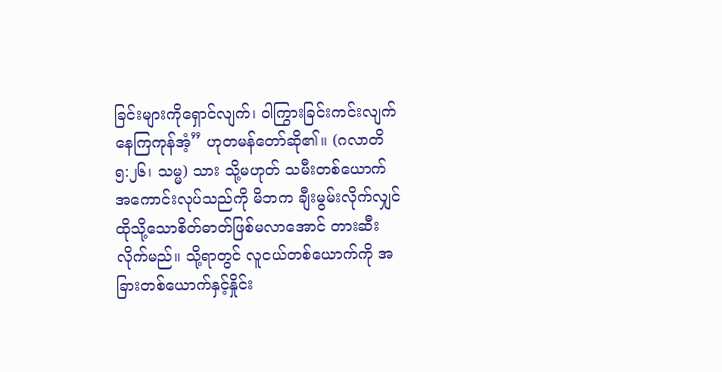ခြင်းများကိုရှောင်လျက်၊ ဝါကြွားခြင်းကင်းလျက် နေကြကုန်အံ့” ဟုတမန်တော်ဆို၏။ (ဂလာတိ ၅:၂၆၊ သမ္မ) သား သို့မဟုတ် သမီးတစ်ယောက် အကောင်းလုပ်သည်ကို မိဘက ချီးမွမ်းလိုက်လျှင် ထိုသို့သောစိတ်ဓာတ်ဖြစ်မလာအောင် တားဆီးလိုက်မည်။ သို့ရာတွင် လူငယ်တစ်ယောက်ကို အခြားတစ်ယောက်နှင့်နှိုင်း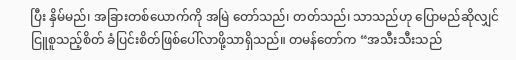ပြီး နှိမ်မည်၊ အခြားတစ်ယောက်ကို အမြဲ တော်သည်၊ တတ်သည်၊ သာသည်ဟု ပြောမည်ဆိုလျှင် ငြူစူသည့်စိတ် ခံပြင်းစိတ်ဖြစ်ပေါ်လာဖို့သာရှိသည်။ တမန်တော်က “အသီးသီးသည်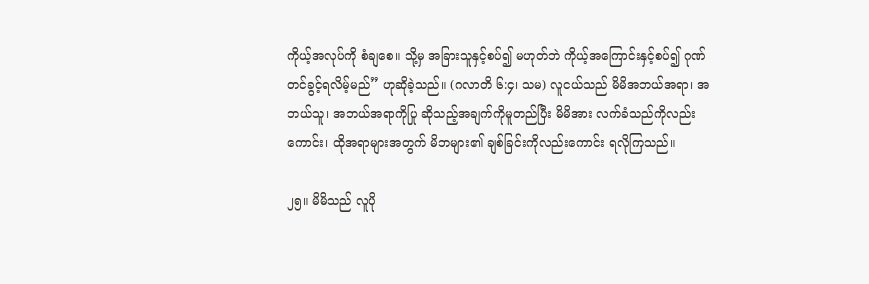ကိုယ့်အလုပ်ကို စံချစေ။ သို့မှ အခြားသူနှင့်စပ်၍ မဟုတ်ဘဲ ကိုယ့်အကြောင်းနှင့်စပ်၍ ဂုဏ်တင်ခွင့်ရလိမ့်မည်” ဟုဆိုခဲ့သည်။ (ဂလာတိ ၆:၄၊ သမ) လူငယ်သည် မိမိအဘယ်အရာ၊ အဘယ်သူ၊ အဘယ်အရာကိုပြု ဆိုသည့်အချက်ကိုမူတည်ပြီး မိမိအား လက်ခံသည်ကိုလည်းကောင်း၊ ထိုအရာများအတွက် မိဘများ၏ ချစ်ခြင်းကိုလည်းကောင်း ရလိုကြသည်။

၂၅။ မိမိသည် လူပို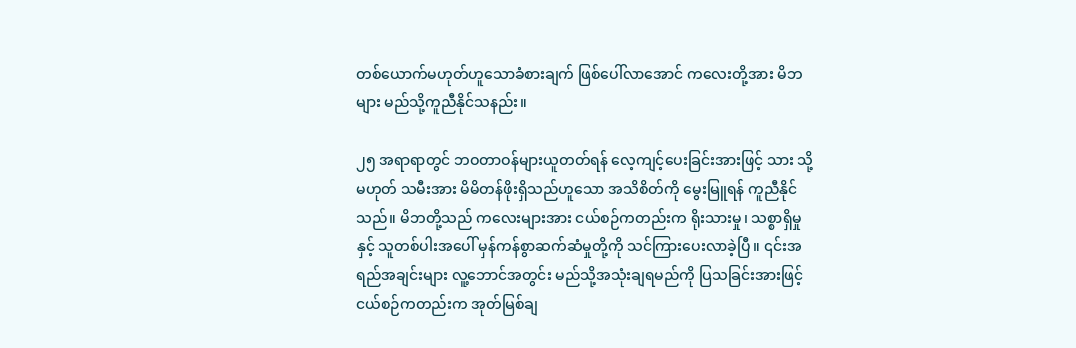တစ်ယောက်မဟုတ်ဟူသောခံစားချက် ဖြစ်ပေါ်လာအောင် ကလေးတို့အား မိဘများ မည်သို့ကူညီနိုင်သနည်း။

၂၅ အရာရာတွင် ဘဝတာဝန်များယူတတ်ရန် လေ့ကျင့်ပေးခြင်းအားဖြင့် သား သို့မဟုတ် သမီးအား မိမိတန်ဖိုးရှိသည်ဟူသော အသိစိတ်ကို မွေးမြူရန် ကူညီနိုင်သည်။ မိဘတို့သည် ကလေးများအား ငယ်စဉ်ကတည်းက ရိုးသားမှု၊ သစ္စာရှိမှုနှင့် သူတစ်ပါးအပေါ် မှန်ကန်စွာဆက်ဆံမှုတို့ကို သင်ကြားပေးလာခဲ့ပြီ။ ၎င်းအရည်အချင်းများ လူ့ဘောင်အတွင်း မည်သို့အသုံးချရမည်ကို ပြသခြင်းအားဖြင့် ငယ်စဉ်ကတည်းက အုတ်မြစ်ချ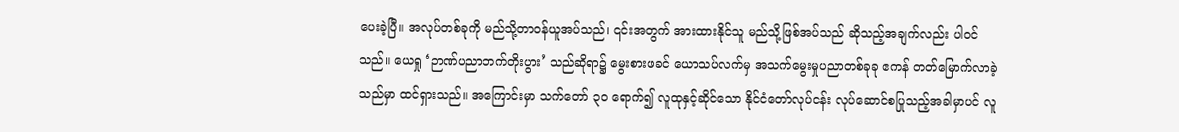ပေးခဲ့ပြီ။ အလုပ်တစ်ခုကို မည်သို့တာဝန်ယူအပ်သည်၊ ၎င်းအတွက် အားထားနိုင်သူ မည်သို့ဖြစ်အပ်သည် ဆိုသည့်အချက်လည်း ပါဝင်သည်။ ယေရှု ‘ဉာဏ်ပညာဘက်တိုးပွား’ သည်ဆိုရာ၌ မွေးစားဖခင် ယောသပ်လက်မှ အသက်မွေးမှုပညာတစ်ခုခု ဧကန် တတ်မြောက်လာခဲ့သည်မှာ ထင်ရှားသည်။ အကြောင်းမှာ သက်တော် ၃၀ ရောက်၍ လူထုနှင့်ဆိုင်သော နိုင်ငံတော်လုပ်ငန်း လုပ်ဆောင်စပြုသည့်အခါမှာပင် လူ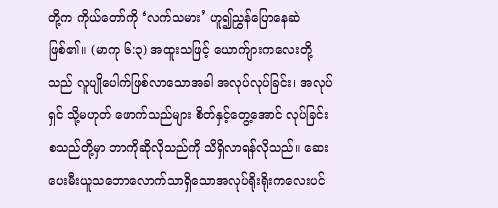တို့က ကိုယ်တော်ကို ‘လက်သမား’ ဟူ၍ညွှန်ပြောနေဆဲဖြစ်၏။ (မာကု ၆:၃) အထူးသဖြင့် ယောက်ျားကလေးတို့သည် လူပျိုပေါက်ဖြစ်လာသောအခါ အလုပ်လုပ်ခြင်း၊ အလုပ်ရှင် သို့မဟုတ် ဖောက်သည်များ စိတ်နှင့်တွေ့အောင် လုပ်ခြင်း စသည်တို့မှာ ဘာကိုဆိုလိုသည်ကို သိရှိလာရန်လိုသည်။ ဆေးပေးမီးယူသဘောလောက်သာရှိသောအလုပ်ရိုးရိုးကလေးပင်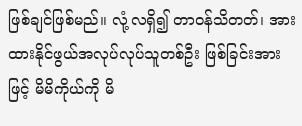ဖြစ်ချင်ဖြစ်မည်။ လုံ့လရှိ၍ တာဝန်သိတတ်၊ အားထားနိုင်ဖွယ်အလုပ်လုပ်သူတစ်ဦး ဖြစ်ခြင်းအားဖြင့် မိမိကိုယ်ကို မိ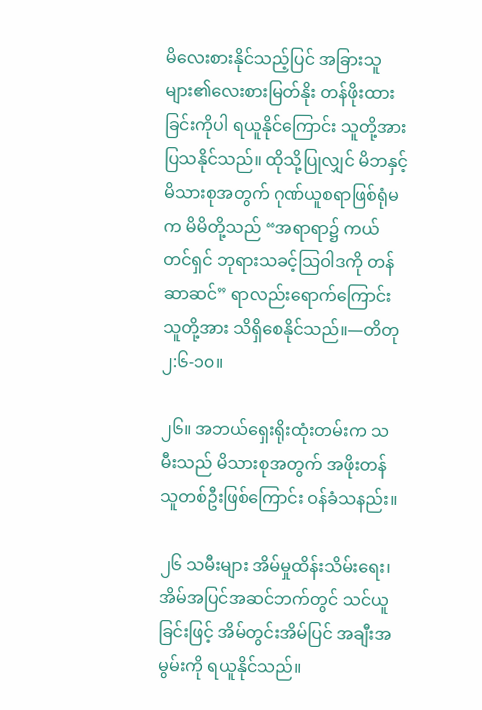မိလေးစားနိုင်သည့်ပြင် အခြားသူများ၏လေးစားမြတ်နိုး တန်ဖိုးထားခြင်းကိုပါ ရယူနိုင်ကြောင်း သူတို့အားပြသနိုင်သည်။ ထိုသို့ပြုလျှင် မိဘနှင့်မိသားစုအတွက် ဂုဏ်ယူစရာဖြစ်ရုံမက မိမိတို့သည် “အရာရာ၌ ကယ်တင်ရှင် ဘုရားသခင့်သြဝါဒကို တန်ဆာဆင်” ရာလည်းရောက်ကြောင်း သူတို့အား သိရှိစေနိုင်သည်။—တိတု ၂:၆-၁၀။

၂၆။ အဘယ်ရှေးရိုးထုံးတမ်းက သမီးသည် မိသားစုအတွက် အဖိုးတန်သူတစ်ဦးဖြစ်ကြောင်း ဝန်ခံသနည်း။

၂၆ သမီးများ အိမ်မှုထိန်းသိမ်းရေး၊ အိမ်အပြင်အဆင်ဘက်တွင် သင်ယူခြင်းဖြင့် အိမ်တွင်းအိမ်ပြင် အချီးအမွမ်းကို ရယူနိုင်သည်။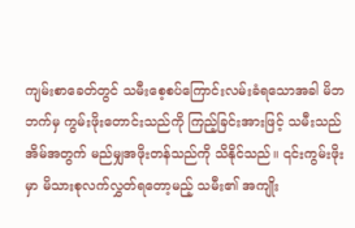ကျမ်းစာခေတ်တွင် သမီးစေ့စပ်ကြောင်းလမ်းခံရသောအခါ မိဘဘက်မှ ကွမ်းဖိုးတောင်းသည်ကို ကြည့်ခြင်းအားဖြင့် သမီးသည် အိမ်အတွက် မည်မျှအဖိုးတန်သည်ကို သိနိုင်သည်။ ၎င်းကွမ်းဖိုးမှာ မိသားစုလက်လွှတ်ရတော့မည့် သမီး၏ အကျိုး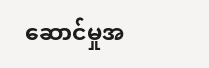ဆောင်မှုအ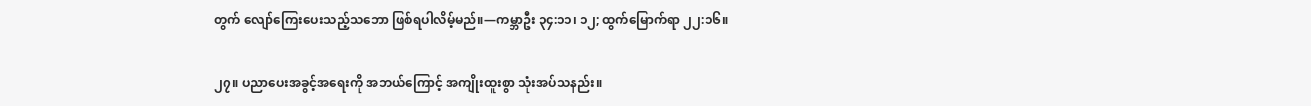တွက် လျော်ကြေးပေးသည့်သဘော ဖြစ်ရပါလိမ့်မည်။—ကမ္ဘာဦး ၃၄:၁၁၊ ၁၂; ထွက်မြောက်ရာ ၂၂:၁၆။

၂၇။ ပညာပေးအခွင့်အရေးကို အဘယ်ကြောင့် အကျိုးထူးစွာ သုံးအပ်သနည်း။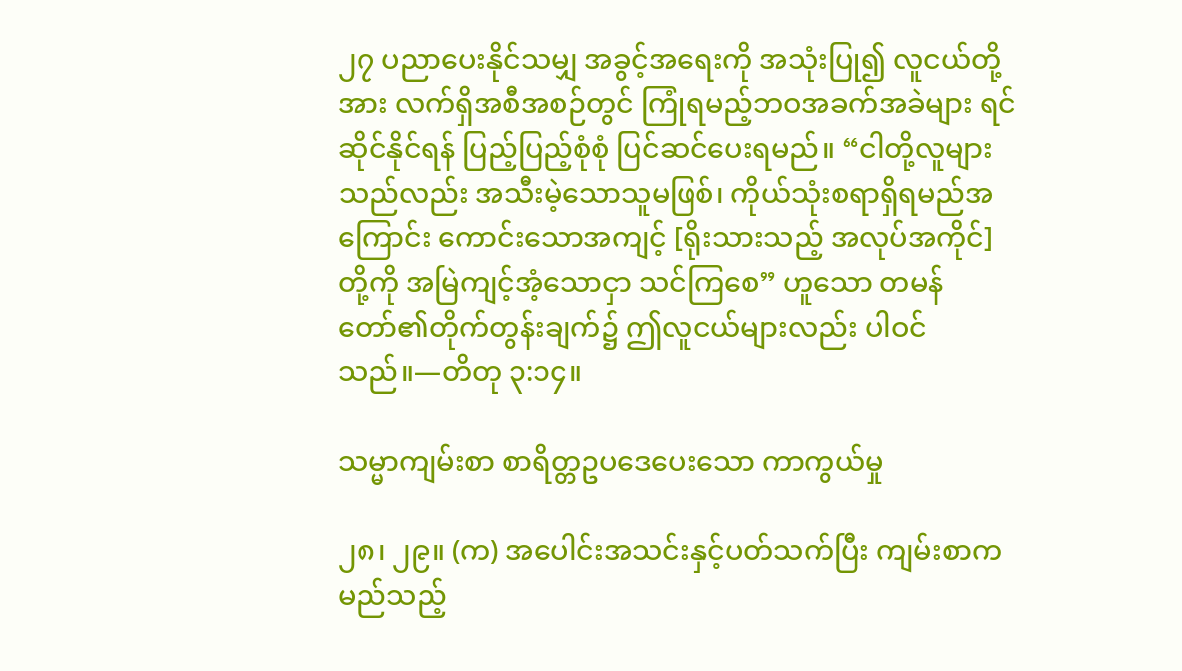၂၇ ပညာပေးနိုင်သမျှ အခွင့်အရေးကို အသုံးပြု၍ လူငယ်တို့အား လက်ရှိအစီအစဉ်တွင် ကြုံရမည့်ဘဝအခက်အခဲများ ရင်ဆိုင်နိုင်ရန် ပြည့်ပြည့်စုံစုံ ပြင်ဆင်ပေးရမည်။ “ငါတို့လူများသည်လည်း အသီးမဲ့သောသူမဖြစ်၊ ကိုယ်သုံးစရာရှိရမည်အကြောင်း ကောင်းသောအကျင့် [ရိုးသားသည့် အလုပ်အကိုင်] တို့ကို အမြဲကျင့်အံ့သောငှာ သင်ကြစေ” ဟူသော တမန်တော်၏တိုက်တွန်းချက်၌ ဤလူငယ်များလည်း ပါဝင်သည်။—တိတု ၃:၁၄။

သမ္မာကျမ်းစာ စာရိတ္တဥပဒေပေးသော ကာကွယ်မှု

၂၈၊ ၂၉။ (က) အပေါင်းအသင်းနှင့်ပတ်သက်ပြီး ကျမ်းစာက မည်သည့်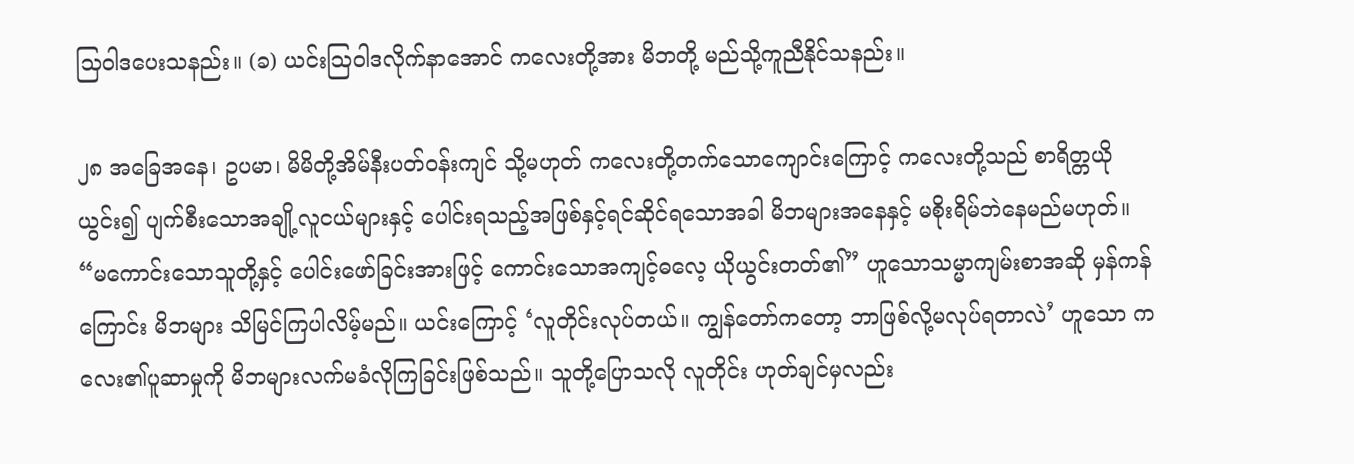သြဝါဒပေးသနည်း။ (ခ) ယင်းသြဝါဒလိုက်နာအောင် ကလေးတို့အား မိဘတို့ မည်သို့ကူညီနိုင်သနည်း။

၂၈ အခြေအနေ၊ ဥပမာ၊ မိမိတို့အိမ်နီးပတ်ဝန်းကျင် သို့မဟုတ် ကလေးတို့တက်သောကျောင်းကြောင့် ကလေးတို့သည် စာရိတ္တယိုယွင်း၍ ပျက်စီးသောအချို့လူငယ်များနှင့် ပေါင်းရသည့်အဖြစ်နှင့်ရင်ဆိုင်ရသောအခါ မိဘများအနေနှင့် မစိုးရိမ်ဘဲနေမည်မဟုတ်။ “မကောင်းသောသူတို့နှင့် ပေါင်းဖော်ခြင်းအားဖြင့် ကောင်းသောအကျင့်ဓလေ့ ယိုယွင်းတတ်၏” ဟူသောသမ္မာကျမ်းစာအဆို မှန်ကန်ကြောင်း မိဘများ သိမြင်ကြပါလိမ့်မည်။ ယင်းကြောင့် ‘လူတိုင်းလုပ်တယ်။ ကျွန်တော်ကတော့ ဘာဖြစ်လို့မလုပ်ရတာလဲ’ ဟူသော ကလေး၏ပူဆာမှုကို မိဘများလက်မခံလိုကြခြင်းဖြစ်သည်။ သူတို့ပြောသလို လူတိုင်း ဟုတ်ချင်မှလည်း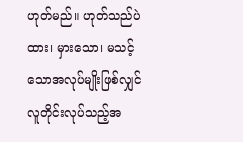ဟုတ်မည်။ ဟုတ်သည်ပဲထား၊ မှားသော၊ မသင့်သောအလုပ်မျိုးဖြစ်လျှင် လူတိုင်းလုပ်သည့်အ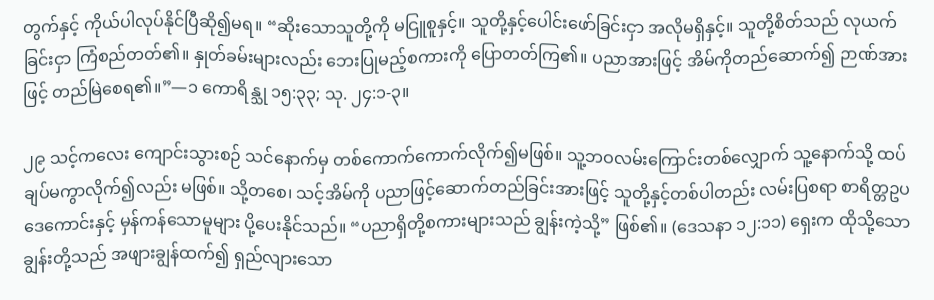တွက်နှင့် ကိုယ်ပါလုပ်နိုင်ပြီဆို၍မရ။ “ဆိုးသောသူတို့ကို မငြူစူနှင့်။ သူတို့နှင့်ပေါင်းဖော်ခြင်းငှာ အလိုမရှိနှင့်။ သူတို့စိတ်သည် လုယက်ခြင်းငှာ ကြံစည်တတ်၏။ နှုတ်ခမ်းများလည်း ဘေးပြုမည့်စကားကို ပြောတတ်ကြ၏။ ပညာအားဖြင့် အိမ်ကိုတည်ဆောက်၍ ဉာဏ်အားဖြင့် တည်မြဲစေရ၏။”—၁ ကောရိန္သု ၁၅:၃၃; သု. ၂၄:၁-၃။

၂၉ သင့်ကလေး ကျောင်းသွားစဉ် သင်နောက်မှ တစ်ကောက်ကောက်လိုက်၍မဖြစ်။ သူ့ဘဝလမ်းကြောင်းတစ်လျှောက် သူ့နောက်သို့ ထပ်ချပ်မကွာလိုက်၍လည်း မဖြစ်။ သို့တစေ၊ သင့်အိမ်ကို ပညာဖြင့်ဆောက်တည်ခြင်းအားဖြင့် သူတို့နှင့်တစ်ပါတည်း လမ်းပြစရာ စာရိတ္တဥပဒေကောင်းနှင့် မှန်ကန်သောမူများ ပို့ပေးနိုင်သည်။ “ပညာရှိတို့စကားများသည် ချွန်းကဲ့သို့” ဖြစ်၏။ (ဒေသနာ ၁၂:၁၁) ရှေးက ထိုသို့သောချွန်းတို့သည် အဖျားချွန်ထက်၍ ရှည်လျားသော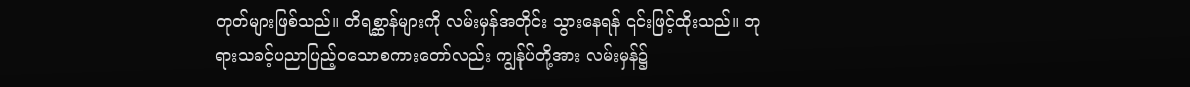တုတ်များဖြစ်သည်။ တိရစ္ဆာန်များကို လမ်းမှန်အတိုင်း သွားနေရန် ၎င်းဖြင့်ထိုးသည်။ ဘုရားသခင့်ပညာပြည့်ဝသောစကားတော်လည်း ကျွန်ုပ်တို့အား လမ်းမှန်၌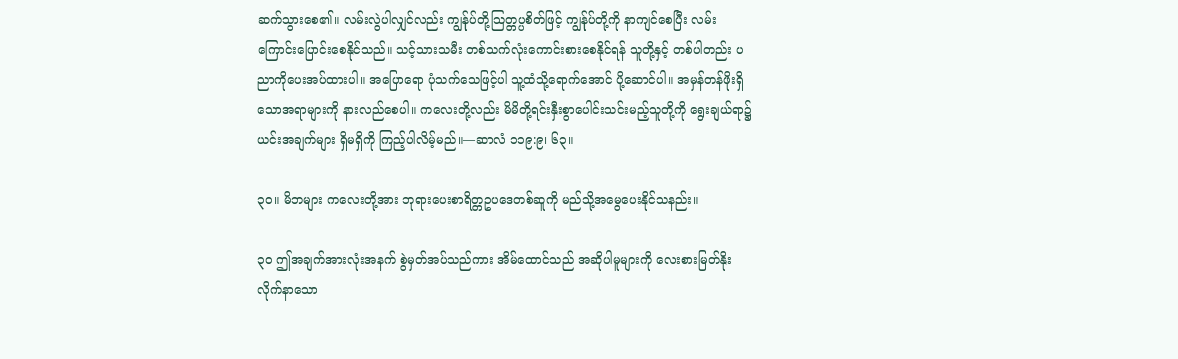ဆက်သွားစေ၏။ လမ်းလွဲပါလျှင်လည်း ကျွန်ုပ်တို့သြတ္တပ္ပစိတ်ဖြင့် ကျွန်ုပ်တို့ကို နာကျင်စေပြီး လမ်းကြောင်းပြောင်းစေနိုင်သည်။ သင့်သားသမီး တစ်သက်လုံးကောင်းစားစေနိုင်ရန် သူတို့နှင့် တစ်ပါတည်း ပညာကိုပေးအပ်ထားပါ။ အပြောရော ပုံသက်သေဖြင့်ပါ သူ့ထံသို့ရောက်အောင် ပို့ဆောင်ပါ။ အမှန်တန်ဖိုးရှိသောအရာများကို နားလည်စေပါ။ ကလေးတို့လည်း မိမိတို့ရင်းနှီးစွာပေါင်းသင်းမည့်သူတို့ကို ရွေးချယ်ရာ၌ ယင်းအချက်များ ရှိမရှိကို ကြည့်ပါလိမ့်မည်။—ဆာလံ ၁၁၉:၉၊ ၆၃။

၃၀။ မိဘများ ကလေးတို့အား ဘုရားပေးစာရိတ္တဥပဒေတစ်ဆူကို မည်သို့အမွေပေးနိုင်သနည်း။

၃၀ ဤအချက်အားလုံးအနက် စွဲမှတ်အပ်သည်ကား အိမ်ထောင်သည် အဆိုပါမူများကို လေးစားမြတ်နိုး လိုက်နာသော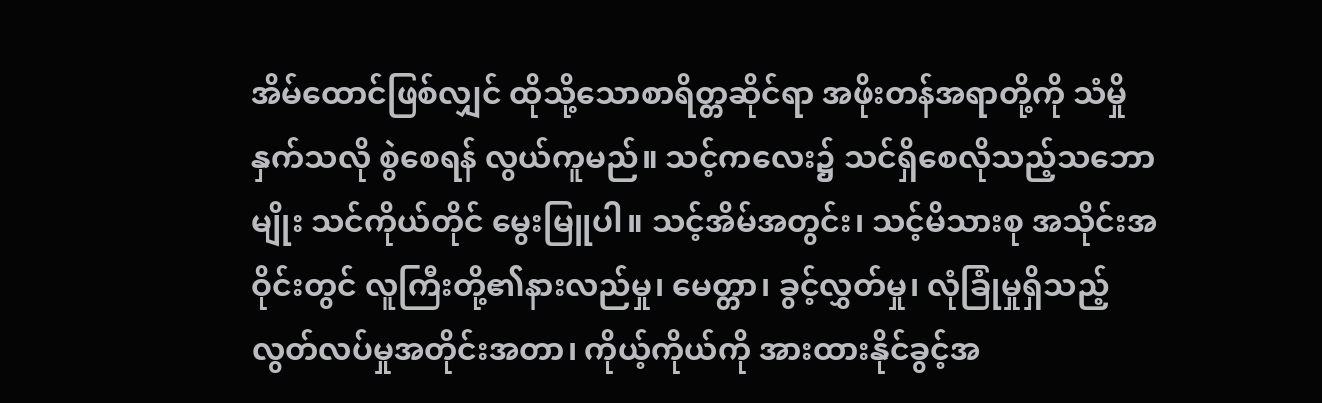အိမ်ထောင်ဖြစ်လျှင် ထိုသို့သောစာရိတ္တဆိုင်ရာ အဖိုးတန်အရာတို့ကို သံမှိုနှက်သလို စွဲစေရန် လွယ်ကူမည်။ သင့်ကလေး၌ သင်ရှိစေလိုသည့်သဘောမျိုး သင်ကိုယ်တိုင် မွေးမြူပါ။ သင့်အိမ်အတွင်း၊ သင့်မိသားစု အသိုင်းအဝိုင်းတွင် လူကြီးတို့၏နားလည်မှု၊ မေတ္တာ၊ ခွင့်လွှတ်မှု၊ လုံခြုံမှုရှိသည့် လွတ်လပ်မှုအတိုင်းအတာ၊ ကိုယ့်ကိုယ်ကို အားထားနိုင်ခွင့်အ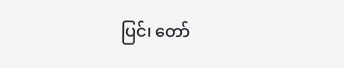ပြင်၊ တော်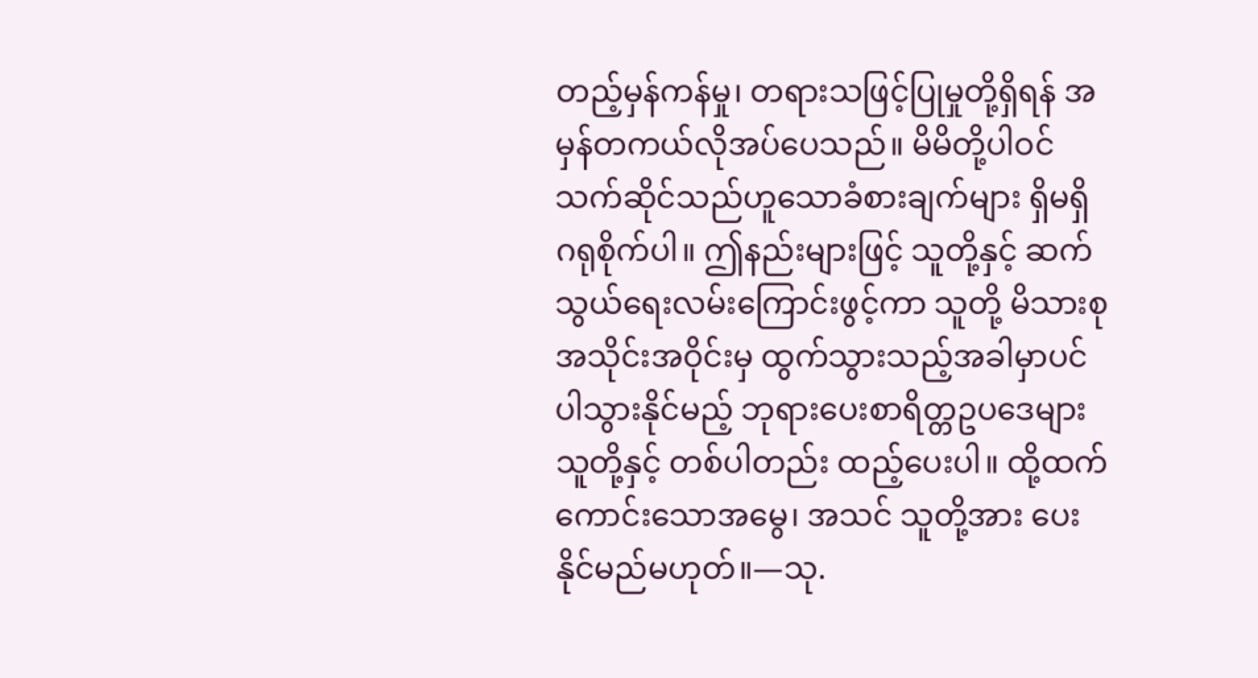တည့်မှန်ကန်မှု၊ တရားသဖြင့်ပြုမှုတို့ရှိရန် အမှန်တကယ်လိုအပ်ပေသည်။ မိမိတို့ပါဝင်သက်ဆိုင်သည်ဟူသောခံစားချက်များ ရှိမရှိ ဂရုစိုက်ပါ။ ဤနည်းများဖြင့် သူတို့နှင့် ဆက်သွယ်ရေးလမ်းကြောင်းဖွင့်ကာ သူတို့ မိသားစုအသိုင်းအဝိုင်းမှ ထွက်သွားသည့်အခါမှာပင် ပါသွားနိုင်မည့် ဘုရားပေးစာရိတ္တဥပဒေများ သူတို့နှင့် တစ်ပါတည်း ထည့်ပေးပါ။ ထို့ထက်ကောင်းသောအမွေ၊ အသင် သူတို့အား ပေးနိုင်မည်မဟုတ်။—သု.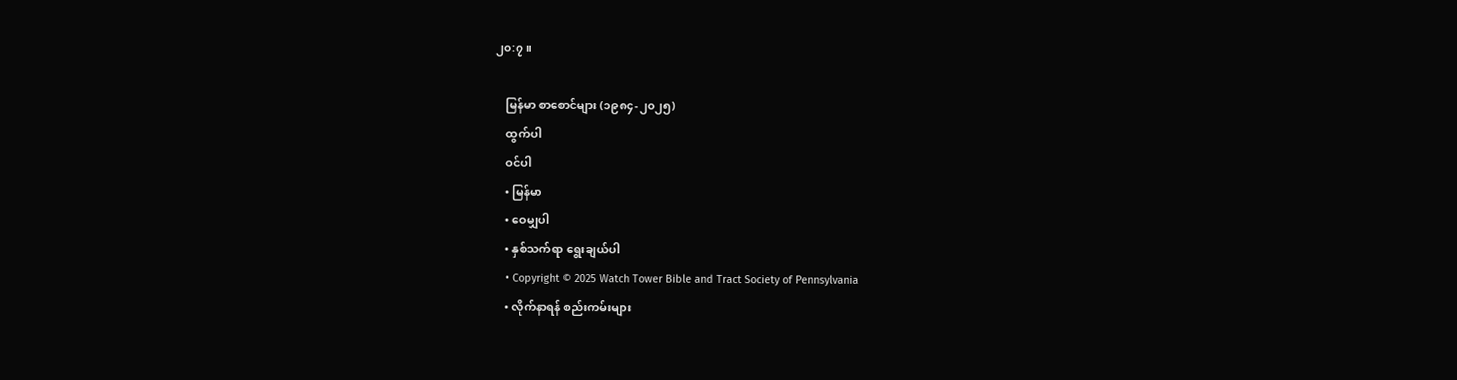၂၀:၇။

    မြန်မာ စာစောင်များ (၁၉၈၄-၂၀၂၅)
    ထွက်ပါ
    ဝင်ပါ
    • မြန်မာ
    • ဝေမျှပါ
    • နှစ်သက်ရာ ရွေးချယ်ပါ
    • Copyright © 2025 Watch Tower Bible and Tract Society of Pennsylvania
    • လိုက်နာရန် စည်းကမ်းများ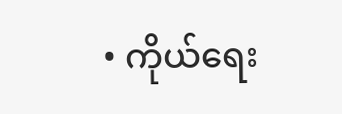• ကိုယ်ရေး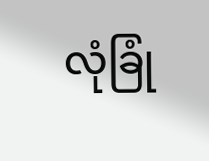လုံခြုံ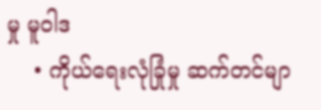မှု မူဝါဒ
    • ကိုယ်ရေးလုံခြုံမှု ဆက်တင်မျာ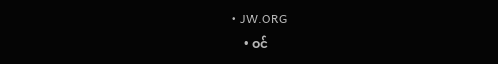• JW.ORG
    • ဝင်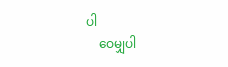ပါ
    ဝေမျှပါ